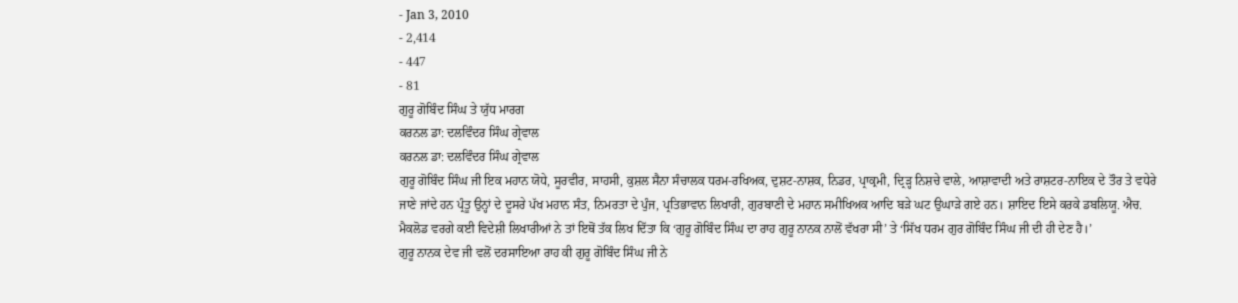- Jan 3, 2010
- 2,414
- 447
- 81
ਗੁਰੂ ਗੋਬਿੰਦ ਸਿੰਘ ਤੇ ਯੁੱਧ ਮਾਰਗ
ਕਰਨਲ ਡਾ: ਦਲਵਿੰਦਰ ਸਿੰਘ ਗ੍ਰੇਵਾਲ
ਕਰਨਲ ਡਾ: ਦਲਵਿੰਦਰ ਸਿੰਘ ਗ੍ਰੇਵਾਲ
ਗੁਰੂ ਗੋਬਿੰਦ ਸਿੰਘ ਜੀ ਇਕ ਮਹਾਨ ਯੋਧੇ, ਸੂਰਵੀਰ, ਸਾਹਸੀ, ਕੁਸ਼ਲ ਸੈਨਾ ਸੰਚਾਲਕ ਧਰਮ-ਰਖਿਅਕ, ਦੁਸ਼ਟ-ਨਾਸ਼ਕ, ਨਿਡਰ, ਪ੍ਰਾਕ੍ਰਮੀ, ਦ੍ਰਿੜ੍ਹ ਨਿਸ਼ਚੇ ਵਾਲੇ, ਆਸ਼ਾਵਾਦੀ ਅਤੇ ਰਾਸ਼ਟਰ-ਨਾਇਕ ਦੇ ਤੌਰ ਤੇ ਵਧੇਰੇ ਜਾਣੇ ਜਾਂਦੇ ਹਨ ਪ੍ਰੰਤੂ ਉਨ੍ਹਾਂ ਦੇ ਦੂਸਰੇ ਪੱਖ ਮਹਾਨ ਸੰਤ, ਨਿਮਰਤਾ ਦੇ ਪੁੰਜ, ਪ੍ਰਤਿਭਾਵਾਨ ਲਿਖਾਰੀ, ਗੁਰਬਾਣੀ ਦੇ ਮਹਾਨ ਸਮੀਖਿਅਕ ਆਦਿ ਬੜੇ ਘਟ ਉਘਾੜੇ ਗਏ ਹਨ। ਸ਼ਾਇਦ ਇਸੇ ਕਰਕੇ ਡਬਲਿਯੂ. ਐਚ. ਮੈਕਲੋਡ ਵਰਗੇ ਕਈ ਵਿਦੇਸ਼ੀ ਲਿਖਾਰੀਆਂ ਨੇ ਤਾਂ ਇਥੋਂ ਤੱਕ ਲਿਖ ਦਿੱਤਾ ਕਿ ‘ਗੁਰੂ ਗੋਬਿੰਦ ਸਿੰਘ ਦਾ ਰਾਹ ਗੁਰੂ ਨਾਨਕ ਨਾਲੋਂ ਵੱਖਰਾ ਸੀ’ ਤੇ ‘ਸਿੱਖ ਧਰਮ ਗੁਰ ਗੋਬਿੰਦ ਸਿੰਘ ਜੀ ਦੀ ਹੀ ਦੇਣ ਹੈ।’
ਗੁਰੂ ਨਾਨਕ ਦੇਵ ਜੀ ਵਲੋਂ ਦਰਸਾਇਆ ਰਾਹ ਕੀ ਗੁਰੂ ਗੋਬਿੰਦ ਸਿੰਘ ਜੀ ਨੇ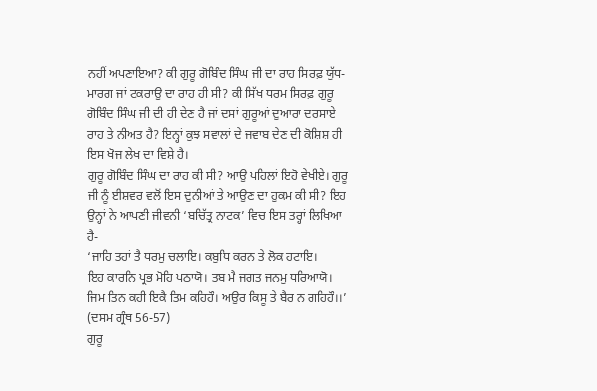ਨਹੀਂ ਅਪਣਾਇਆ? ਕੀ ਗੁਰੂ ਗੋਬਿੰਦ ਸਿੰਘ ਜੀ ਦਾ ਰਾਹ ਸਿਰਫ਼ ਯੁੱਧ-ਮਾਰਗ ਜਾਂ ਟਕਰਾਉ ਦਾ ਰਾਹ ਹੀ ਸੀ? ਕੀ ਸਿੱਖ ਧਰਮ ਸਿਰਫ਼ ਗੁਰੂ ਗੋਬਿੰਦ ਸਿੰਘ ਜੀ ਦੀ ਹੀ ਦੇਣ ਹੈ ਜਾਂ ਦਸਾਂ ਗੁਰੂਆਂ ਦੁਆਰਾ ਦਰਸਾਏ ਰਾਹ ਤੇ ਨੀਅਤ ਹੈ? ਇਨ੍ਹਾਂ ਕੁਝ ਸਵਾਲਾਂ ਦੇ ਜਵਾਬ ਦੇਣ ਦੀ ਕੋਸ਼ਿਸ਼ ਹੀ ਇਸ ਖੋਜ ਲੇਖ ਦਾ ਵਿਸ਼ੇ ਹੈ।
ਗੁਰੂ ਗੋਬਿੰਦ ਸਿੰਘ ਦਾ ਰਾਹ ਕੀ ਸੀ? ਆਉ ਪਹਿਲਾਂ ਇਹੋ ਵੇਖੀਏ। ਗੁਰੂ ਜੀ ਨੂੰ ਈਸ਼ਵਰ ਵਲੋਂ ਇਸ ਦੁਨੀਆਂ ਤੇ ਆਉਣ ਦਾ ਹੁਕਮ ਕੀ ਸੀ? ਇਹ ਉਨ੍ਹਾਂ ਨੇ ਆਪਣੀ ਜੀਵਨੀ ‘ਬਚਿੱਤ੍ਰ ਨਾਟਕ’ ਵਿਚ ਇਸ ਤਰ੍ਹਾਂ ਲਿਖਿਆ ਹੈ-
‘ਜਾਹਿ ਤਹਾਂ ਤੈ ਧਰਮੁ ਚਲਾਇ। ਕਬੁਧਿ ਕਰਨ ਤੇ ਲੋਕ ਹਟਾਇ।
ਇਹ ਕਾਰਨਿ ਪ੍ਰਭ ਮੋਹਿ ਪਠਾਯੋ। ਤਬ ਮੈ ਜਗਤ ਜਨਮੁ ਧਰਿਆਯੋ।
ਜਿਮ ਤਿਨ ਕਹੀ ਇਕੈ ਤਿਮ ਕਹਿਹੌ। ਅਉਰ ਕਿਸੂ ਤੇ ਬੈਰ ਨ ਗਹਿਹੌ।।’ (ਦਸਮ ਗ੍ਰੰਥ 56-57)
ਗੁਰੂ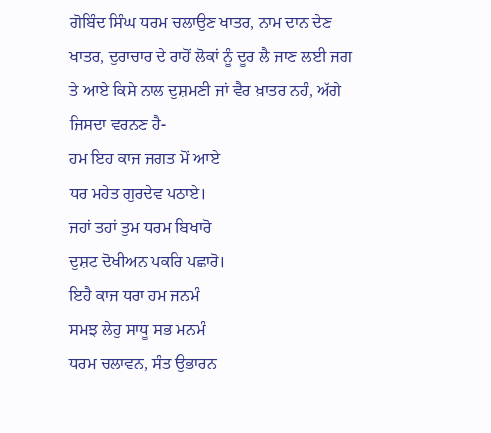ਗੋਬਿੰਦ ਸਿੰਘ ਧਰਮ ਚਲਾਉਣ ਖਾਤਰ, ਨਾਮ ਦਾਨ ਦੇਣ ਖਾਤਰ, ਦੁਰਾਚਾਰ ਦੇ ਰਾਹੋਂ ਲੋਕਾਂ ਨੂੰ ਦੂਰ ਲੈ ਜਾਣ ਲਈ ਜਗ ਤੇ ਆਏ ਕਿਸੇ ਨਾਲ ਦੁਸ਼ਮਣੀ ਜਾਂ ਵੈਰ ਖ਼ਾਤਰ ਨਹੰ, ਅੱਗੇ ਜਿਸਦਾ ਵਰਨਣ ਹੈ-
ਹਮ ਇਹ ਕਾਜ ਜਗਤ ਮੋਂ ਆਏ
ਧਰ ਮਹੇਤ ਗੁਰਦੇਵ ਪਠਾਏ।
ਜਹਾਂ ਤਹਾਂ ਤੁਮ ਧਰਮ ਬਿਖਾਰੋ
ਦੁਸ਼ਟ ਦੋਖੀਅਨ ਪਕਰਿ ਪਛਾਰੋ।
ਇਹੈ ਕਾਜ ਧਰਾ ਹਮ ਜਨਮੰ
ਸਮਝ ਲੇਹੁ ਸਾਧੂ ਸਭ ਮਨਮੰ
ਧਰਮ ਚਲਾਵਨ, ਸੰਤ ਉਭਾਰਨ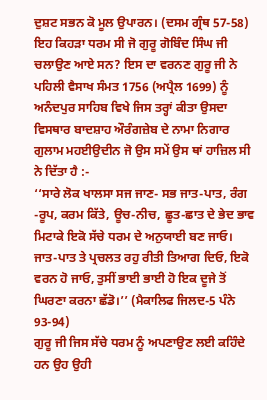ਦੁਸ਼ਟ ਸਭਨ ਕੋ ਮੂਲ ਉਪਾਰਨ। (ਦਸਮ ਗ੍ਰੰਥ 57-58)
ਇਹ ਕਿਹੜਾ ਧਰਮ ਸੀ ਜੋ ਗੁਰੂ ਗੋਬਿੰਦ ਸਿੰਘ ਜੀ ਚਲਾਉਣ ਆਏ ਸਨ? ਇਸ ਦਾ ਵਰਨਣ ਗੁਰੂ ਜੀ ਨੇ ਪਹਿਲੀ ਵੈਸਾਖ ਸੰਮਤ 1756 (ਅਪ੍ਰੈਲ 1699) ਨੂੰ ਅਨੰਦਪੁਰ ਸਾਹਿਬ ਵਿਖੇ ਜਿਸ ਤਰ੍ਹਾਂ ਕੀਤਾ ਉਸਦਾ ਵਿਸਥਾਰ ਬਾਦਸ਼ਾਹ ਔਰੰਗਜ਼ੇਬ ਦੇ ਨਾਮਾ ਨਿਗਾਰ ਗੁਲਾਮ ਮਹਈਉਦੀਨ ਜੋ ਉਸ ਸਮੇਂ ਉਸ ਥਾਂ ਹਾਜ਼ਿਲ ਸੀ ਨੇ ਦਿੱਤਾ ਹੈ :-
‘‘ਸਾਰੇ ਲੋਕ ਖਾਲਸਾ ਸਜ ਜਾਣ- ਸਭ ਜਾਤ-ਪਾਤ, ਰੰਗ -ਰੂਪ, ਕਰਮ ਕਿੱਤੇ, ਊਚ-ਨੀਚ, ਛੂਤ-ਛਾਤ ਦੇ ਭੇਦ ਭਾਵ ਮਿਟਾਕੇ ਇਕੋ ਸੱਚੇ ਧਰਮ ਦੇ ਅਨੁਯਾਈ ਬਣ ਜਾਓ। ਜਾਤ-ਪਾਤ ਤੇ ਪ੍ਰਚਲਤ ਰਹੁ ਰੀਤੀ ਤਿਆਗ ਦਿਓ, ਇਕੋ ਵਰਨ ਹੋ ਜਾਓ, ਤੁਸੀਂ ਭਾਈ ਭਾਈ ਹੋ ਇਕ ਦੂਜੇ ਤੋਂ ਘਿਰਣਾ ਕਰਨਾ ਛੱਡੋ।’’ (ਮੈਕਾਲਿਫ ਜਿਲਦ-5 ਪੰਨੇ 93-94)
ਗੁਰੂ ਜੀ ਜਿਸ ਸੱਚੇ ਧਰਮ ਨੂੰ ਅਪਣਾਉਣ ਲਈ ਕਹਿੰਦੇ ਹਨ ਉਹ ਉਹੀ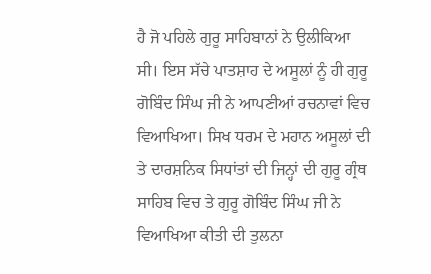ਹੈ ਜੋ ਪਹਿਲੇ ਗੁਰੂ ਸਾਹਿਬਾਨਾਂ ਨੇ ਉਲੀਕਿਆ ਸੀ। ਇਸ ਸੱਚੇ ਪਾਤਸ਼ਾਹ ਦੇ ਅਸੂਲਾਂ ਨੂੰ ਹੀ ਗੁਰੂ ਗੋਬਿੰਦ ਸਿੰਘ ਜੀ ਨੇ ਆਪਣੀਆਂ ਰਚਨਾਵਾਂ ਵਿਚ ਵਿਆਖਿਆ। ਸਿਖ ਧਰਮ ਦੇ ਮਹਾਨ ਅਸੂਲਾਂ ਦੀ ਤੇ ਦਾਰਸ਼ਨਿਕ ਸਿਧਾਂਤਾਂ ਦੀ ਜਿਨ੍ਹਾਂ ਦੀ ਗੁਰੂ ਗ੍ਰੰਥ ਸਾਹਿਬ ਵਿਚ ਤੇ ਗੁਰੂ ਗੋਬਿੰਦ ਸਿੰਘ ਜੀ ਨੇ ਵਿਆਖਿਆ ਕੀਤੀ ਦੀ ਤੁਲਨਾ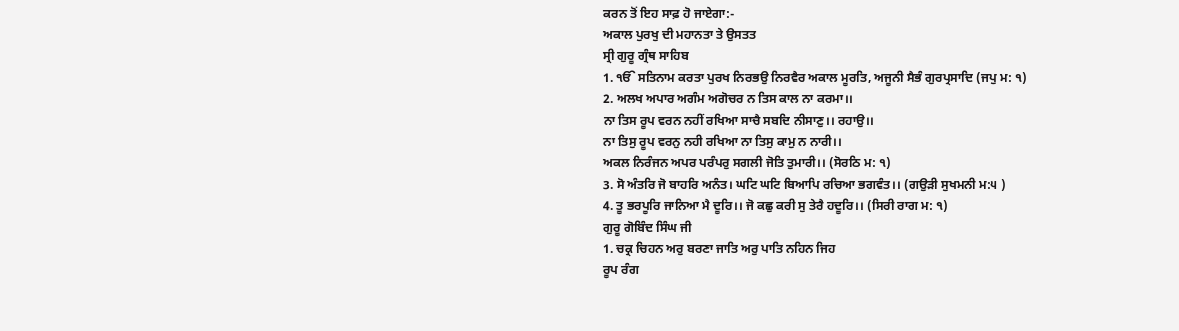ਕਰਨ ਤੋਂ ਇਹ ਸਾਫ਼ ਹੋ ਜਾਏਗਾ:-
ਅਕਾਲ ਪੁਰਖੁ ਦੀ ਮਹਾਨਤਾ ਤੇ ਉਸਤਤ
ਸ੍ਰੀ ਗੁਰੂ ਗ੍ਰੰਥ ਸਾਹਿਬ
1. ੴ ਸਤਿਨਾਮ ਕਰਤਾ ਪੁਰਖ ਨਿਰਭਉ ਨਿਰਵੈਰ ਅਕਾਲ ਮੂਰਤਿ, ਅਜੂਨੀ ਸੈਭੰ ਗੁਰਪ੍ਰਸਾਦਿ (ਜਪੁ ਮ: ੧)
2. ਅਲਖ ਅਪਾਰ ਅਗੰਮ ਅਗੋਚਰ ਨ ਤਿਸ ਕਾਲ ਨਾ ਕਰਮਾ।।
ਨਾ ਤਿਸ ਰੂਪ ਵਰਨ ਨਹੀਂ ਰਖਿਆ ਸਾਚੈ ਸਬਦਿ ਨੀਸਾਣੁ।। ਰਹਾਉ।।
ਨਾ ਤਿਸੁ ਰੂਪ ਵਰਨੁ ਨਹੀ ਰਖਿਆ ਨਾ ਤਿਸੁ ਕਾਮੁ ਨ ਨਾਰੀ।।
ਅਕਲ ਨਿਰੰਜਨ ਅਪਰ ਪਰੰਪਰੁ ਸਗਲੀ ਜੋਤਿ ਤੁਮਾਰੀ।। (ਸੋਰਠਿ ਮ: ੧)
3. ਸੋ ਅੰਤਰਿ ਜੋ ਬਾਹਰਿ ਅਨੰਤ। ਘਟਿ ਘਟਿ ਬਿਆਪਿ ਰਚਿਆ ਭਗਵੰਤ।। (ਗਉੜੀ ਸੁਖਮਨੀ ਮ:੫ )
4. ਤੂ ਭਰਪੂਰਿ ਜਾਨਿਆ ਮੈ ਦੂਰਿ।। ਜੋ ਕਛੁ ਕਰੀ ਸੁ ਤੇਰੈ ਹਦੂਰਿ।। (ਸਿਰੀ ਰਾਗ ਮ: ੧)
ਗੁਰੂ ਗੋਬਿੰਦ ਸਿੰਘ ਜੀ
1. ਚਕ੍ਰ ਚਿਹਨ ਅਰੁ ਬਰਣਾ ਜਾਤਿ ਅਰੁ ਪਾਤਿ ਨਹਿਨ ਜਿਹ
ਰੂਪ ਰੰਗ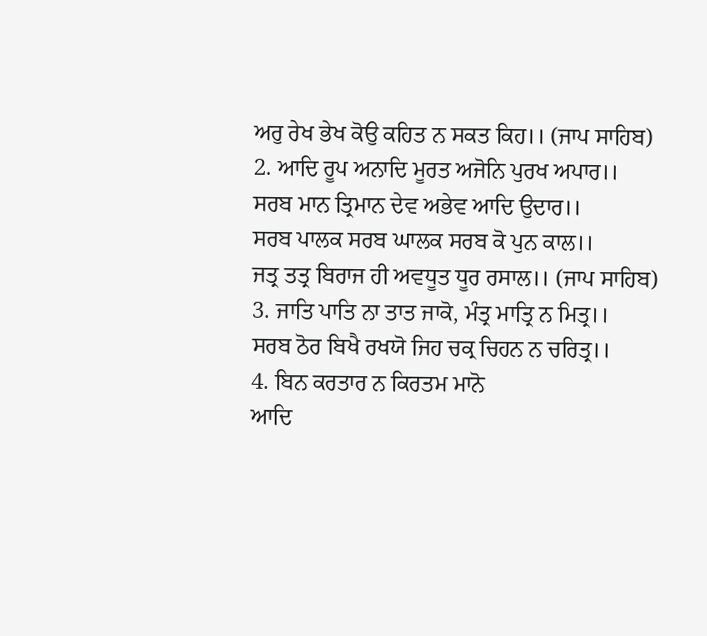ਅਰੁ ਰੇਖ ਭੇਖ ਕੋਉ ਕਹਿਤ ਨ ਸਕਤ ਕਿਹ।। (ਜਾਪ ਸਾਹਿਬ)
2. ਆਦਿ ਰੂਪ ਅਨਾਦਿ ਮੂਰਤ ਅਜੋਨਿ ਪੁਰਖ ਅਪਾਰ।।
ਸਰਬ ਮਾਨ ਤ੍ਰਿਮਾਨ ਦੇਵ ਅਭੇਵ ਆਦਿ ਉਦਾਰ।।
ਸਰਬ ਪਾਲਕ ਸਰਬ ਘਾਲਕ ਸਰਬ ਕੋ ਪੁਨ ਕਾਲ।।
ਜਤ੍ਰ ਤਤ੍ਰ ਬਿਰਾਜ ਹੀ ਅਵਧੂਤ ਧੂਰ ਰਸਾਲ।। (ਜਾਪ ਸਾਹਿਬ)
3. ਜਾਤਿ ਪਾਤਿ ਨਾ ਤਾਤ ਜਾਕੋ, ਮੰਤ੍ਰ ਮਾਤ੍ਰਿ ਨ ਮਿਤ੍ਰ।।
ਸਰਬ ਠੋਰ ਬਿਖੈ ਰਖਯੋ ਜਿਹ ਚਕ੍ਰ ਚਿਹਨ ਨ ਚਰਿਤ੍ਰ।।
4. ਬਿਨ ਕਰਤਾਰ ਨ ਕਿਰਤਮ ਮਾਨੋ
ਆਦਿ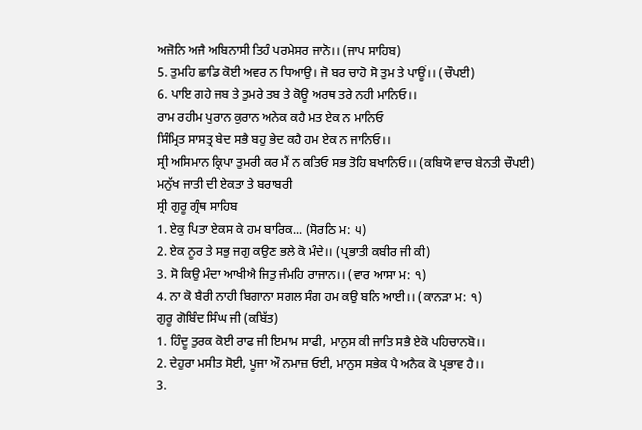ਅਜੋਨਿ ਅਜੈ ਅਬਿਨਾਸੀ ਤਿਹੰ ਪਰਮੇਸਰ ਜਾਨੋ।। (ਜਾਪ ਸਾਹਿਬ)
5. ਤੁਮਹਿ ਛਾਡਿ ਕੋਈ ਅਵਰ ਨ ਧਿਆਉ। ਜੋ ਬਰ ਚਾਹੋ ਸੋ ਤੁਮ ਤੇ ਪਾਊਂ।। (ਚੌਪਈ)
6. ਪਾਇ ਗਹੇ ਜਬ ਤੇ ਤੁਮਰੇ ਤਬ ਤੇ ਕੋਊ ਅਰਥ ਤਰੇ ਨਹੀ ਮਾਨਿਓ।।
ਰਾਮ ਰਹੀਮ ਪੁਰਾਨ ਕੁਰਾਨ ਅਨੇਕ ਕਹੈ ਮਤ ਏਕ ਨ ਮਾਨਿਓ
ਸਿੰਮ੍ਰਿਤ ਸਾਸਤ੍ਰ ਬੇਦ ਸਭੈ ਬਹੁ ਭੇਦ ਕਹੈ ਹਮ ਏਕ ਨ ਜਾਨਿਓ।।
ਸ੍ਰੀ ਅਸਿਮਾਨ ਕ੍ਰਿਪਾ ਤੁਮਰੀ ਕਰ ਮੈਂ ਨ ਕਤਿਓ ਸਭ ਤੋਹਿ ਬਖਾਨਿਓ।। (ਕਬਿਯੋ ਵਾਚ ਬੇਨਤੀ ਚੌਪਈ)
ਮਨੁੱਖ ਜਾਤੀ ਦੀ ਏਕਤਾ ਤੇ ਬਰਾਬਰੀ
ਸ੍ਰੀ ਗੁਰੂ ਗ੍ਰੰਥ ਸਾਹਿਬ
1. ਏਕੁ ਪਿਤਾ ਏਕਸ ਕੇ ਹਮ ਬਾਰਿਕ... (ਸੋਰਠਿ ਮ: ੫)
2. ਏਕ ਨੂਰ ਤੇ ਸਭੁ ਜਗੁ ਕਉਣ ਭਲੇ ਕੋ ਮੰਦੇ।। (ਪ੍ਰਭਾਤੀ ਕਬੀਰ ਜੀ ਕੀ)
3. ਸੋ ਕਿਉ ਮੰਦਾ ਆਖੀਐ ਜਿਤੁ ਜੰਮਹਿ ਰਾਜਾਨ।। (ਵਾਰ ਆਸਾ ਮ: ੧)
4. ਨਾ ਕੋ ਬੈਰੀ ਨਾਹੀ ਬਿਗਾਨਾ ਸਗਲ ਸੰਗ ਹਮ ਕਉ ਬਨਿ ਆਈ।। (ਕਾਨੜਾ ਮ: ੧)
ਗੁਰੂ ਗੋਬਿੰਦ ਸਿੰਘ ਜੀ (ਕਬਿੱਤ)
1. ਹਿੰਦੂ ਤੁਰਕ ਕੋਈ ਰਾਫ ਜੀ ਇਮਾਮ ਸਾਫੀ, ਮਾਨੁਸ ਕੀ ਜਾਤਿ ਸਭੈ ਏਕੋ ਪਹਿਚਾਨਬੋ।।
2. ਦੇਹੁਰਾ ਮਸੀਤ ਸੋਈ, ਪੂਜਾ ਔ ਨਮਾਜ਼ ਓਈ, ਮਾਨੁਸ ਸਭੇਕ ਪੈ ਅਨੈਕ ਕੋ ਪ੍ਰਭਾਵ ਹੈ।।
3.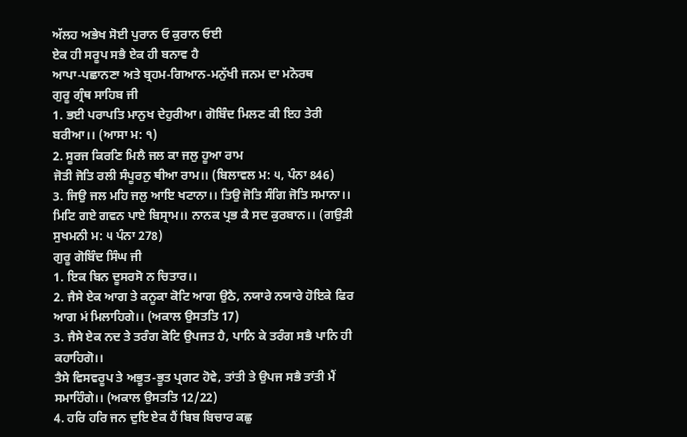ਅੱਲਹ ਅਭੇਖ ਸੋਈ ਪੁਰਾਨ ਓ ਕੁਰਾਨ ਓਈ
ਏਕ ਹੀ ਸਰੂਪ ਸਭੈ ਏਕ ਹੀ ਬਨਾਵ ਹੈ
ਆਪਾ-ਪਛਾਨਣਾ ਅਤੇ ਬ੍ਰਹਮ-ਗਿਆਨ-ਮਨੁੱਖੀ ਜਨਮ ਦਾ ਮਨੋਰਥ
ਗੁਰੂ ਗ੍ਰੰਥ ਸਾਹਿਬ ਜੀ
1. ਭਈ ਪਰਾਪਤਿ ਮਾਨੁਖ ਦੇਹੁਰੀਆ। ਗੋਬਿੰਦ ਮਿਲਣ ਕੀ ਇਹ ਤੇਰੀ ਬਰੀਆ।। (ਆਸਾ ਮ: ੧)
2. ਸੂਰਜ ਕਿਰਣਿ ਮਿਲੈ ਜਲ ਕਾ ਜਲੁ ਹੂਆ ਰਾਮ
ਜੋਤੀ ਜੋਤਿ ਰਲੀ ਸੰਪੂਰਨੁ ਥੀਆ ਰਾਮ।। (ਬਿਲਾਵਲ ਮ: ੫, ਪੰਨਾ 846)
3. ਜਿਉ ਜਲ ਮਹਿ ਜਲੁ ਆਇ ਖਟਾਨਾ।। ਤਿਉ ਜੋਤਿ ਸੰਗਿ ਜੋਤਿ ਸਮਾਨਾ।।
ਮਿਟਿ ਗਏ ਗਵਨ ਪਾਏ ਬਿਸ੍ਰਾਮ।। ਨਾਨਕ ਪ੍ਰਭ ਕੈ ਸਦ ਕੁਰਬਾਨ।। (ਗਉੜੀ ਸੁਖਮਨੀ ਮ: ੫ ਪੰਨਾ 278)
ਗੁਰੂ ਗੋਬਿੰਦ ਸਿੰਘ ਜੀ
1. ਇਕ ਬਿਨ ਦੂਸਰਸੋ ਨ ਚਿਤਾਰ।।
2. ਜੈਸੇ ਏਕ ਆਗ ਤੇ ਕਨੂਕਾ ਕੋਟਿ ਆਗ ਉਠੈ, ਨਯਾਰੇ ਨਯਾਰੇ ਹੋਇਕੇ ਫਿਰ ਆਗ ਮਂ ਮਿਲਾਹਿਗੇ।। (ਅਕਾਲ ਉਸਤਤਿ 17)
3. ਜੈਸੇ ਏਕ ਨਦ ਤੇ ਤਰੰਗ ਕੋਟਿ ਉਪਜਤ ਹੈ, ਪਾਨਿ ਕੇ ਤਰੰਗ ਸਭੈ ਪਾਨਿ ਹੀ ਕਹਾਹਿਗੋ।।
ਤੈਸੇ ਵਿਸਵਰੂਪ ਤੇ ਅਭੂਤ-ਭੂਤ ਪ੍ਰਗਟ ਹੋਵੇ, ਤਾਂਤੀ ਤੇ ਉਪਜ ਸਭੈ ਤਾਂਤੀ ਮੈਂ ਸਮਾਹਿੰਗੇ।। (ਅਕਾਲ ਉਸਤਤਿ 12/22)
4. ਹਰਿ ਹਰਿ ਜਨ ਦੁਇ ਏਕ ਹੈਂ ਬਿਬ ਬਿਚਾਰ ਕਛੁ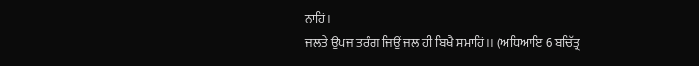ਨਾਹਿਂ।
ਜਲਤੇ ਉਪਜ ਤਰੰਗ ਜਿਉਂ ਜਲ ਹੀ ਬਿਖੈ ਸਮਾਹਿਂ।। (ਅਧਿਆਇ 6 ਬਚਿੱਤ੍ਰ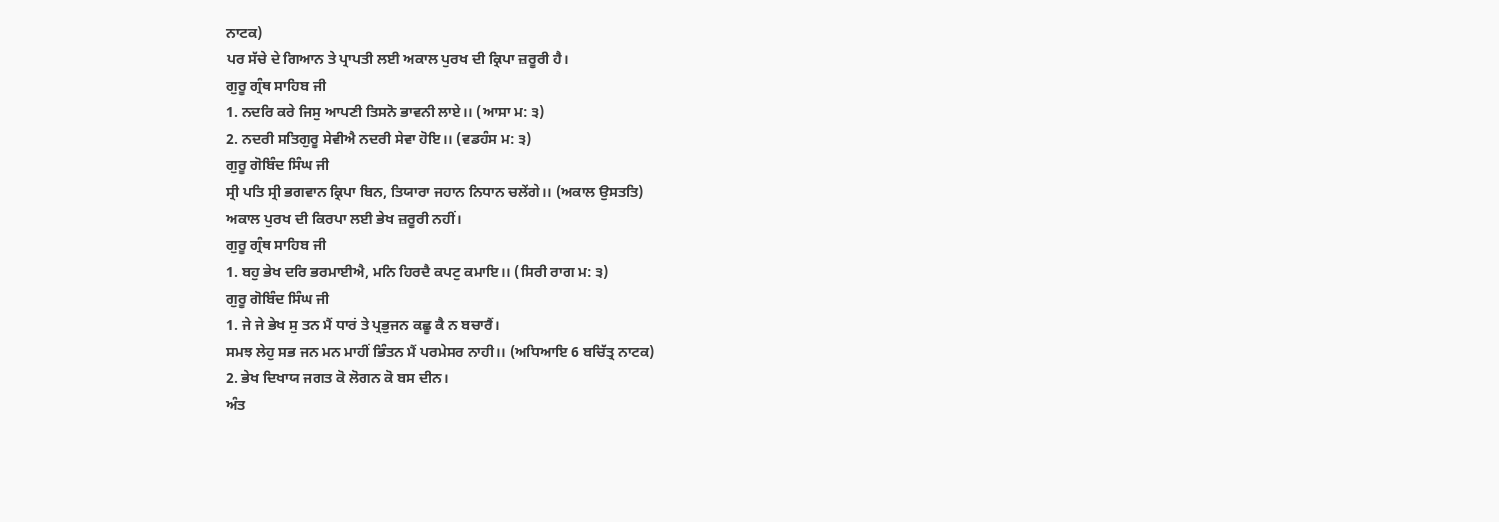ਨਾਟਕ)
ਪਰ ਸੱਚੇ ਦੇ ਗਿਆਨ ਤੇ ਪ੍ਰਾਪਤੀ ਲਈ ਅਕਾਲ ਪੁਰਖ ਦੀ ਕ੍ਰਿਪਾ ਜ਼ਰੂਰੀ ਹੈ।
ਗੁਰੂ ਗ੍ਰੰਥ ਸਾਹਿਬ ਜੀ
1. ਨਦਰਿ ਕਰੇ ਜਿਸੁ ਆਪਣੀ ਤਿਸਨੋ ਭਾਵਨੀ ਲਾਏ।। (ਆਸਾ ਮ: ੩)
2. ਨਦਰੀ ਸਤਿਗੁਰੂ ਸੇਵੀਐ ਨਦਰੀ ਸੇਵਾ ਹੋਇ।। (ਵਡਹੰਸ ਮ: ੩)
ਗੁਰੂ ਗੋਬਿੰਦ ਸਿੰਘ ਜੀ
ਸ੍ਰੀ ਪਤਿ ਸ੍ਰੀ ਭਗਵਾਨ ਕ੍ਰਿਪਾ ਬਿਨ, ਤਿਯਾਰਾ ਜਹਾਨ ਨਿਧਾਨ ਚਲੇਂਗੇ।। (ਅਕਾਲ ਉਸਤਤਿ)
ਅਕਾਲ ਪੁਰਖ ਦੀ ਕਿਰਪਾ ਲਈ ਭੇਖ ਜ਼ਰੂਰੀ ਨਹੀਂ।
ਗੁਰੂ ਗ੍ਰੰਥ ਸਾਹਿਬ ਜੀ
1. ਬਹੁ ਭੇਖ ਦਰਿ ਭਰਮਾਈਐ, ਮਨਿ ਹਿਰਦੈ ਕਪਟੁ ਕਮਾਇ।। (ਸਿਰੀ ਰਾਗ ਮ: ੩)
ਗੁਰੂ ਗੋਬਿੰਦ ਸਿੰਘ ਜੀ
1. ਜੇ ਜੇ ਭੇਖ ਸੁ ਤਨ ਮੈਂ ਧਾਰਂ ਤੇ ਪ੍ਰਭੁਜਨ ਕਛੂ ਕੈ ਨ ਬਚਾਰੈਂ।
ਸਮਝ ਲੇਹੁ ਸਭ ਜਨ ਮਨ ਮਾਹੀਂ ਭਿੰਤਨ ਮੈਂ ਪਰਮੇਸਰ ਨਾਹੀ।। (ਅਧਿਆਇ 6 ਬਚਿੱਤ੍ਰ ਨਾਟਕ)
2. ਭੇਖ ਦਿਖਾਯ ਜਗਤ ਕੋ ਲੋਗਨ ਕੋ ਬਸ ਦੀਨ।
ਅੰਤ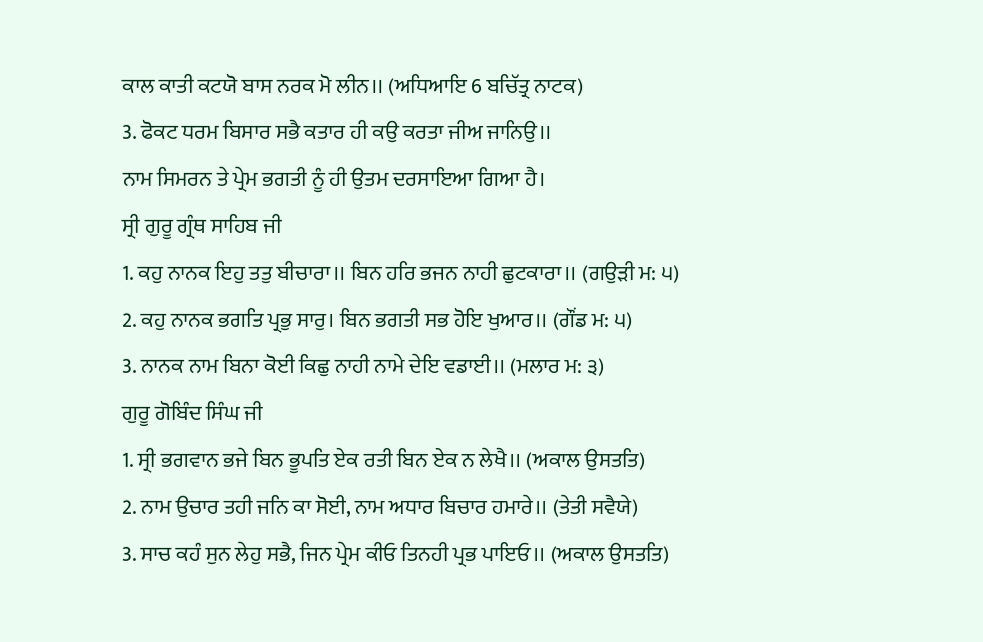ਕਾਲ ਕਾਤੀ ਕਟਯੋ ਬਾਸ ਨਰਕ ਮੋ ਲੀਨ।। (ਅਧਿਆਇ 6 ਬਚਿੱਤ੍ਰ ਨਾਟਕ)
3. ਫੋਕਟ ਧਰਮ ਬਿਸਾਰ ਸਭੈ ਕਤਾਰ ਹੀ ਕਉ ਕਰਤਾ ਜੀਅ ਜਾਨਿਉ।।
ਨਾਮ ਸਿਮਰਨ ਤੇ ਪ੍ਰੇਮ ਭਗਤੀ ਨੂੰ ਹੀ ਉਤਮ ਦਰਸਾਇਆ ਗਿਆ ਹੈ।
ਸ੍ਰੀ ਗੁਰੂ ਗ੍ਰੰਥ ਸਾਹਿਬ ਜੀ
1. ਕਹੁ ਨਾਨਕ ਇਹੁ ਤਤੁ ਬੀਚਾਰਾ।। ਬਿਨ ਹਰਿ ਭਜਨ ਨਾਹੀ ਛੁਟਕਾਰਾ।। (ਗਉੜੀ ਮ: ੫)
2. ਕਹੁ ਨਾਨਕ ਭਗਤਿ ਪ੍ਰਭੁ ਸਾਰੁ। ਬਿਨ ਭਗਤੀ ਸਭ ਹੋਇ ਖੁਆਰ।। (ਗੌਂਡ ਮ: ੫)
3. ਨਾਨਕ ਨਾਮ ਬਿਨਾ ਕੋਈ ਕਿਛੁ ਨਾਹੀ ਨਾਮੇ ਦੇਇ ਵਡਾਈ।। (ਮਲਾਰ ਮ: ੩)
ਗੁਰੂ ਗੋਬਿੰਦ ਸਿੰਘ ਜੀ
1. ਸ੍ਰੀ ਭਗਵਾਨ ਭਜੇ ਬਿਨ ਭੂਪਤਿ ਏਕ ਰਤੀ ਬਿਨ ਏਕ ਨ ਲੇਖੈ।। (ਅਕਾਲ ਉਸਤਤਿ)
2. ਨਾਮ ਉਚਾਰ ਤਹੀ ਜਨਿ ਕਾ ਸੋਈ, ਨਾਮ ਅਧਾਰ ਬਿਚਾਰ ਹਮਾਰੇ।। (ਤੇਤੀ ਸਵੈਯੇ)
3. ਸਾਚ ਕਹੰ ਸੁਨ ਲੇਹੁ ਸਭੈ, ਜਿਨ ਪ੍ਰੇਮ ਕੀਓ ਤਿਨਹੀ ਪ੍ਰਭ ਪਾਇਓ।। (ਅਕਾਲ ਉਸਤਤਿ)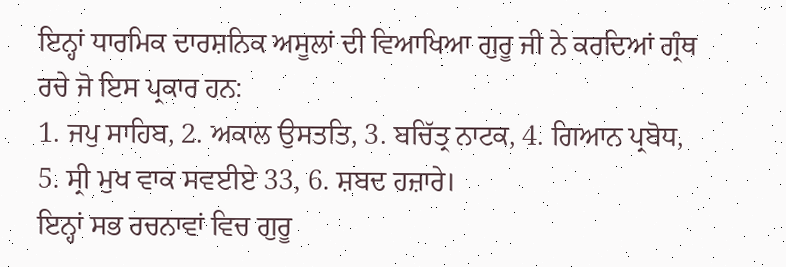ਇਨ੍ਹਾਂ ਧਾਰਮਿਕ ਦਾਰਸ਼ਨਿਕ ਅਸੂਲਾਂ ਦੀ ਵਿਆਖਿਆ ਗੁਰੂ ਜੀ ਨੇ ਕਰਦਿਆਂ ਗ੍ਰੰਥ ਰਚੇ ਜੋ ਇਸ ਪ੍ਰਕਾਰ ਹਨ:
1. ਜਪੁ ਸਾਹਿਬ, 2. ਅਕਾਲ ਉਸਤਤਿ, 3. ਬਚਿੱਤ੍ਰ ਨਾਟਕ, 4. ਗਿਆਨ ਪ੍ਰਬੋਧ, 5. ਸ੍ਰੀ ਮੁਖ ਵਾਕ ਸਵਈਏ 33, 6. ਸ਼ਬਦ ਹਜ਼ਾਰੇ।
ਇਨ੍ਹਾਂ ਸਭ ਰਚਨਾਵਾਂ ਵਿਚ ਗੁਰੂ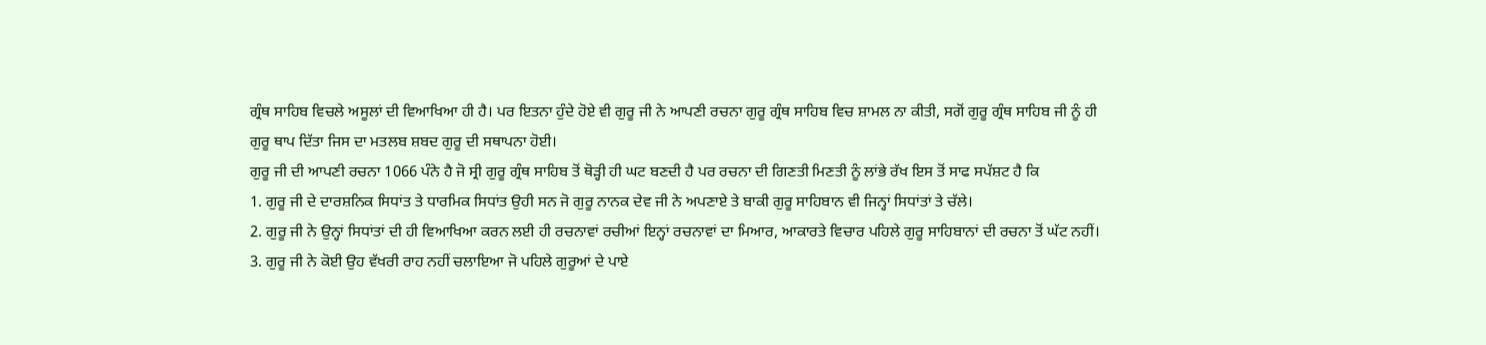ਗ੍ਰੰਥ ਸਾਹਿਬ ਵਿਚਲੇ ਅਸੂਲਾਂ ਦੀ ਵਿਆਖਿਆ ਹੀ ਹੈ। ਪਰ ਇਤਨਾ ਹੁੰਦੇ ਹੋਏ ਵੀ ਗੁਰੂ ਜੀ ਨੇ ਆਪਣੀ ਰਚਨਾ ਗੁਰੂ ਗ੍ਰੰਥ ਸਾਹਿਬ ਵਿਚ ਸ਼ਾਮਲ ਨਾ ਕੀਤੀ, ਸਗੋਂ ਗੁਰੂ ਗ੍ਰੰਥ ਸਾਹਿਬ ਜੀ ਨੂੰ ਹੀ ਗੁਰੂ ਥਾਪ ਦਿੱਤਾ ਜਿਸ ਦਾ ਮਤਲਬ ਸ਼ਬਦ ਗੁਰੂ ਦੀ ਸਥਾਪਨਾ ਹੋਈ।
ਗੁਰੂ ਜੀ ਦੀ ਆਪਣੀ ਰਚਨਾ 1066 ਪੰਨੇ ਹੈ ਜੋ ਸ੍ਰੀ ਗੁਰੂ ਗ੍ਰੰਥ ਸਾਹਿਬ ਤੋਂ ਥੋੜ੍ਹੀ ਹੀ ਘਟ ਬਣਦੀ ਹੈ ਪਰ ਰਚਨਾ ਦੀ ਗਿਣਤੀ ਮਿਣਤੀ ਨੂੰ ਲਾਂਭੇ ਰੱਖ ਇਸ ਤੋਂ ਸਾਫ ਸਪੱਸ਼ਟ ਹੈ ਕਿ
1. ਗੁਰੂ ਜੀ ਦੇ ਦਾਰਸ਼ਨਿਕ ਸਿਧਾਂਤ ਤੇ ਧਾਰਮਿਕ ਸਿਧਾਂਤ ਉਹੀ ਸਨ ਜੋ ਗੁਰੂ ਨਾਨਕ ਦੇਵ ਜੀ ਨੇ ਅਪਣਾਏ ਤੇ ਬਾਕੀ ਗੁਰੂ ਸਾਹਿਬਾਨ ਵੀ ਜਿਨ੍ਹਾਂ ਸਿਧਾਂਤਾਂ ਤੇ ਚੱਲੇ।
2. ਗੁਰੂ ਜੀ ਨੇ ਉਨ੍ਹਾਂ ਸਿਧਾਂਤਾਂ ਦੀ ਹੀ ਵਿਆਖਿਆ ਕਰਨ ਲਈ ਹੀ ਰਚਨਾਵਾਂ ਰਚੀਆਂ ਇਨ੍ਹਾਂ ਰਚਨਾਵਾਂ ਦਾ ਮਿਆਰ, ਆਕਾਰਤੇ ਵਿਚਾਰ ਪਹਿਲੇ ਗੁਰੂ ਸਾਹਿਬਾਨਾਂ ਦੀ ਰਚਨਾ ਤੋਂ ਘੱਟ ਨਹੀਂ।
3. ਗੁਰੂ ਜੀ ਨੇ ਕੋਈ ਉਹ ਵੱਖਰੀ ਰਾਹ ਨਹੀਂ ਚਲਾਇਆ ਜੋ ਪਹਿਲੇ ਗੁਰੂਆਂ ਦੇ ਪਾਏ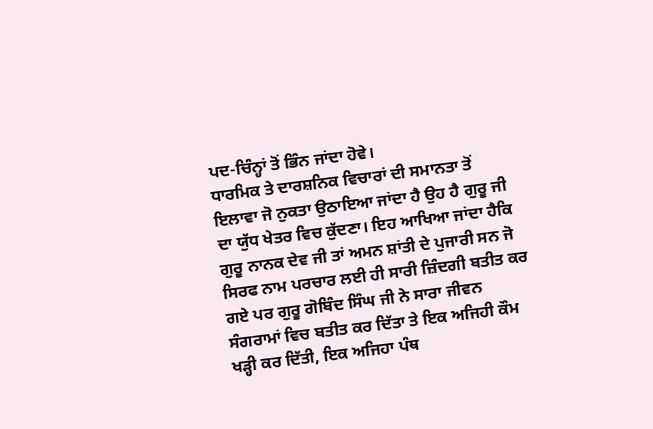ਪਦ-ਚਿੰਨ੍ਹਾਂ ਤੋਂ ਭਿੰਨ ਜਾਂਦਾ ਹੋਵੇ।
ਧਾਰਮਿਕ ਤੇ ਦਾਰਸ਼ਨਿਕ ਵਿਚਾਰਾਂ ਦੀ ਸਮਾਨਤਾ ਤੋਂ ਇਲਾਵਾ ਜੋ ਨੁਕਤਾ ਉਠਾਇਆ ਜਾਂਦਾ ਹੈ ਉਹ ਹੈ ਗੁਰੂ ਜੀ ਦਾ ਯੁੱਧ ਖੇਤਰ ਵਿਚ ਕੁੱਦਣਾ। ਇਹ ਆਖਿਆ ਜਾਂਦਾ ਹੈਕਿ ਗੁਰੂ ਨਾਨਕ ਦੇਵ ਜੀ ਤਾਂ ਅਮਨ ਸ਼ਾਂਤੀ ਦੇ ਪੁਜਾਰੀ ਸਨ ਜੋ ਸਿਰਫ ਨਾਮ ਪਰਚਾਰ ਲਈ ਹੀ ਸਾਰੀ ਜ਼ਿੰਦਗੀ ਬਤੀਤ ਕਰ ਗਏ ਪਰ ਗੁਰੂ ਗੋਬਿੰਦ ਸਿੰਘ ਜੀ ਨੇ ਸਾਰਾ ਜੀਵਨ ਸੰਗਰਾਮਾਂ ਵਿਚ ਬਤੀਤ ਕਰ ਦਿੱਤਾ ਤੇ ਇਕ ਅਜਿਹੀ ਕੌਮ ਖੜ੍ਹੀ ਕਰ ਦਿੱਤੀ, ਇਕ ਅਜਿਹਾ ਪੰਥ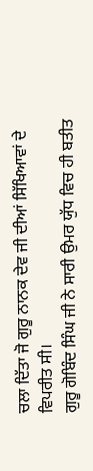ਚਲਾ ਦਿੱਤਾ ਜੋ ਗੁਰੂ ਨਾਨਕ ਦੇਵ ਜੀ ਦੀਆਂ ਸਿੱਖਿਆਵਾਂ ਦੇ ਵਿਪਰੀਤ ਸੀ।
ਗੁਰੂ ਗੋਬਿੰਦ ਸਿੰਘ ਜੀ ਨੇ ਸਾਰੀ ਉਮਰ ਯੁੱਧ ਵਿਚ ਹੀ ਬਤੀਤ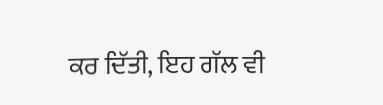ਕਰ ਦਿੱਤੀ, ਇਹ ਗੱਲ ਵੀ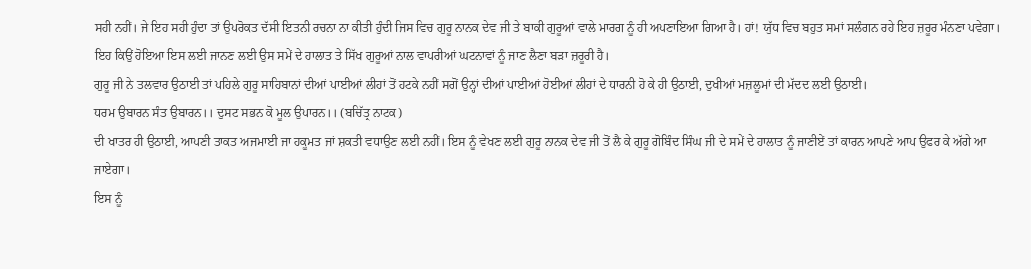ਸਹੀ ਨਹੀਂ। ਜੇ ਇਹ ਸਹੀ ਹੁੰਦਾ ਤਾਂ ਉਪਰੋਕਤ ਦੱਸੀ ਇਤਨੀ ਰਚਨਾ ਨਾ ਕੀਤੀ ਹੁੰਦੀ ਜਿਸ ਵਿਚ ਗੁਰੂ ਨਾਨਕ ਦੇਵ ਜੀ ਤੇ ਬਾਕੀ ਗੁਰੂਆਂ ਵਾਲੇ ਮਾਰਗ ਨੂੰ ਹੀ ਅਪਣਾਇਆ ਗਿਆ ਹੈ। ਹਾਂ! ਯੁੱਧ ਵਿਚ ਬਹੁਤ ਸਮਾਂ ਸਲੰਗਨ ਰਹੇ ਇਹ ਜ਼ਰੂਰ ਮੰਨਣਾ ਪਵੇਗਾ। ਇਹ ਕਿਉਂ ਹੋਇਆ ਇਸ ਲਈ ਜਾਨਣ ਲਈ ਉਸ ਸਮੇਂ ਦੇ ਹਾਲਾਤ ਤੇ ਸਿੱਖ ਗੁਰੂਆਂ ਨਾਲ ਵਾਪਰੀਆਂ ਘਟਨਾਵਾਂ ਨੂੰ ਜਾਣ ਲੈਣਾ ਬੜਾ ਜ਼ਰੂਰੀ ਹੈ।
ਗੁਰੂ ਜੀ ਨੇ ਤਲਵਾਰ ਉਠਾਈ ਤਾਂ ਪਹਿਲੇ ਗੁਰੂ ਸਾਹਿਬਾਨਾਂ ਦੀਆਂ ਪਾਈਆਂ ਲੀਹਾਂ ਤੋਂ ਹਟਕੇ ਨਹੀਂ ਸਗੋਂ ਉਨ੍ਹਾਂ ਦੀਆਂ ਪਾਈਆਂ ਹੋਈਆਂ ਲੀਹਾਂ ਦੇ ਧਾਰਨੀ ਹੋ ਕੇ ਹੀ ਉਠਾਈ, ਦੁਖੀਆਂ ਮਜ਼ਲੂਮਾਂ ਦੀ ਮੱਦਦ ਲਈ ਉਠਾਈ।
ਧਰਮ ਉਬਾਰਨ ਸੰਤ ਉਬਾਰਨ।। ਦੁਸਟ ਸਭਨ ਕੋ ਮੂਲ ਉਪਾਰਨ।। (ਬਚਿੱਤ੍ਰ ਨਾਟਕ)
ਦੀ ਖਾਤਰ ਹੀ ਉਠਾਈ, ਆਪਣੀ ਤਾਕਤ ਅਜਮਾਈ ਜਾ ਹਕੂਮਤ ਜਾਂ ਸ਼ਕਤੀ ਵਧਾਉਣ ਲਈ ਨਹੀਂ। ਇਸ ਨੂੰ ਵੇਖਣ ਲਈ ਗੁਰੂ ਨਾਨਕ ਦੇਵ ਜੀ ਤੋਂ ਲੈ ਕੇ ਗੁਰੂ ਗੋਬਿੰਦ ਸਿੰਘ ਜੀ ਦੇ ਸਮੇਂ ਦੇ ਹਾਲਾਤ ਨੂੰ ਜਾਣੀਏਂ ਤਾਂ ਕਾਰਨ ਆਪਣੇ ਆਪ ਉਫਰ ਕੇ ਅੱਗੇ ਆ ਜਾਏਗਾ।
ਇਸ ਨੂੰ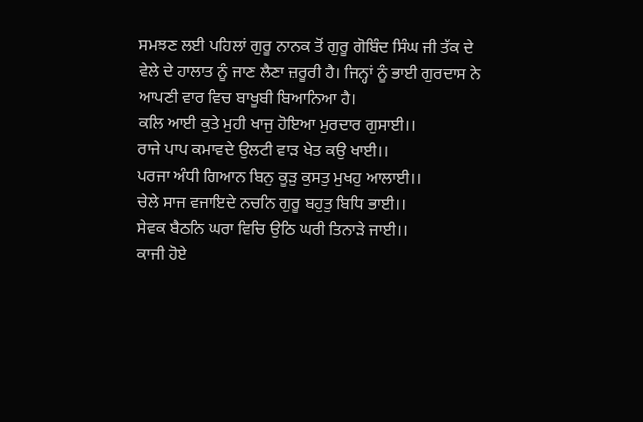ਸਮਝਣ ਲਈ ਪਹਿਲਾਂ ਗੁਰੂ ਨਾਨਕ ਤੋਂ ਗੁਰੂ ਗੋਬਿੰਦ ਸਿੰਘ ਜੀ ਤੱਕ ਦੇ ਵੇਲੇ ਦੇ ਹਾਲਾਤ ਨੂੰ ਜਾਣ ਲੈਣਾ ਜ਼ਰੂਰੀ ਹੈ। ਜਿਨ੍ਹਾਂ ਨੂੰ ਭਾਈ ਗੁਰਦਾਸ ਨੇ ਆਪਣੀ ਵਾਰ ਵਿਚ ਬਾਖੂਬੀ ਬਿਆਨਿਆ ਹੈ।
ਕਲਿ ਆਈ ਕੁਤੇ ਮੁਹੀ ਖਾਜੁ ਹੋਇਆ ਮੁਰਦਾਰ ਗੁਸਾਈ।।
ਰਾਜੇ ਪਾਪ ਕਮਾਵਦੇ ਉਲਟੀ ਵਾੜ ਖੇਤ ਕਉ ਖਾਈ।।
ਪਰਜਾ ਅੰਧੀ ਗਿਆਨ ਬਿਨੁ ਕੂੜੁ ਕੁਸਤੁ ਮੁਖਹੁ ਆਲਾਈ।।
ਚੇਲੇ ਸਾਜ ਵਜਾਇਦੇ ਨਚਨਿ ਗੁਰੂ ਬਹੁਤੁ ਬਿਧਿ ਭਾਈ।।
ਸੇਵਕ ਬੈਠਨਿ ਘਰਾ ਵਿਚਿ ਉਠਿ ਘਰੀ ਤਿਨਾੜੇ ਜਾਈ।।
ਕਾਜੀ ਹੋਏ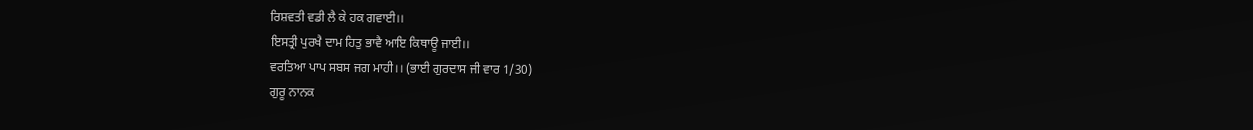ਰਿਸ਼ਵਤੀ ਵਡੀ ਲੈ ਕੇ ਹਕ ਗਵਾਈ।।
ਇਸਤ੍ਰੀ ਪੁਰਖੈ ਦਾਮ ਹਿਤੁ ਭਾਵੈ ਆਇ ਕਿਥਾਊ ਜਾਈ।।
ਵਰਤਿਆ ਪਾਪ ਸਬਸ ਜਗ ਮਾਹੀ।। (ਭਾਈ ਗੁਰਦਾਸ ਜੀ ਵਾਰ 1/30)
ਗੁਰੂ ਨਾਨਕ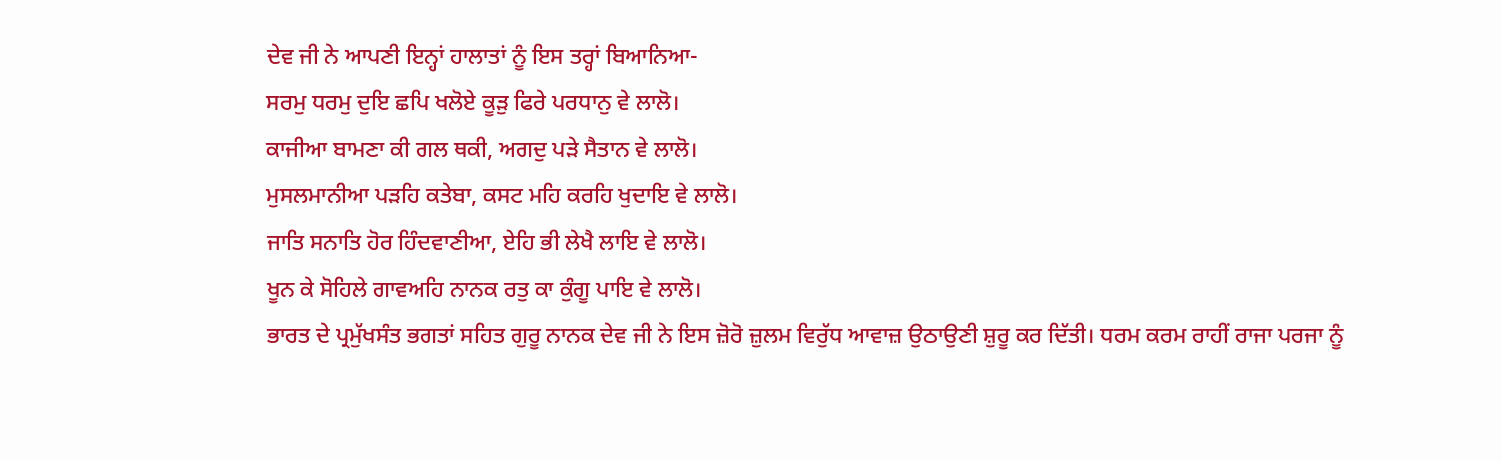ਦੇਵ ਜੀ ਨੇ ਆਪਣੀ ਇਨ੍ਹਾਂ ਹਾਲਾਤਾਂ ਨੂੰ ਇਸ ਤਰ੍ਹਾਂ ਬਿਆਨਿਆ-
ਸਰਮੁ ਧਰਮੁ ਦੁਇ ਛਪਿ ਖਲੋਏ ਕੂੜੁ ਫਿਰੇ ਪਰਧਾਨੁ ਵੇ ਲਾਲੋ।
ਕਾਜੀਆ ਬਾਮਣਾ ਕੀ ਗਲ ਥਕੀ, ਅਗਦੁ ਪੜੇ ਸੈਤਾਨ ਵੇ ਲਾਲੋ।
ਮੁਸਲਮਾਨੀਆ ਪੜਹਿ ਕਤੇਬਾ, ਕਸਟ ਮਹਿ ਕਰਹਿ ਖੁਦਾਇ ਵੇ ਲਾਲੋ।
ਜਾਤਿ ਸਨਾਤਿ ਹੋਰ ਹਿੰਦਵਾਣੀਆ, ਏਹਿ ਭੀ ਲੇਖੈ ਲਾਇ ਵੇ ਲਾਲੋ।
ਖੂਨ ਕੇ ਸੋਹਿਲੇ ਗਾਵਅਹਿ ਨਾਨਕ ਰਤੁ ਕਾ ਕੁੰਗੂ ਪਾਇ ਵੇ ਲਾਲੋ।
ਭਾਰਤ ਦੇ ਪ੍ਰਮੁੱਖਸੰਤ ਭਗਤਾਂ ਸਹਿਤ ਗੁਰੂ ਨਾਨਕ ਦੇਵ ਜੀ ਨੇ ਇਸ ਜ਼ੋਰੋ ਜ਼ੁਲਮ ਵਿਰੁੱਧ ਆਵਾਜ਼ ਉਠਾਉਣੀ ਸ਼ੁਰੂ ਕਰ ਦਿੱਤੀ। ਧਰਮ ਕਰਮ ਰਾਹੀਂ ਰਾਜਾ ਪਰਜਾ ਨੂੰ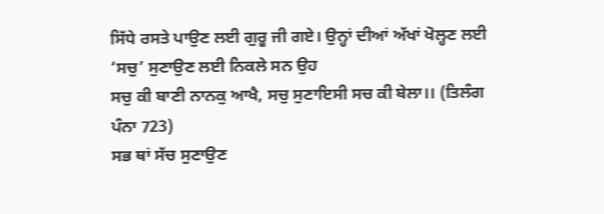ਸਿੱਧੇ ਰਸਤੇ ਪਾਉਣ ਲਈ ਗੁਰੂ ਜੀ ਗਏ। ਉਨ੍ਹਾਂ ਦੀਆਂ ਅੱਖਾਂ ਖੋਲ੍ਹਣ ਲਈ ‘ਸਚੁ’ ਸੁਣਾਉਣ ਲਈ ਨਿਕਲੇ ਸਨ ਉਹ
ਸਚੁ ਕੀ ਬਾਣੀ ਨਾਨਕੁ ਆਖੈ, ਸਚੁ ਸੁਣਾਇਸੀ ਸਚ ਕੀ ਬੇਲਾ।। (ਤਿਲੰਗ ਪੰਨਾ 723)
ਸਭ ਥਾਂ ਸੱਚ ਸੁਣਾਉਣ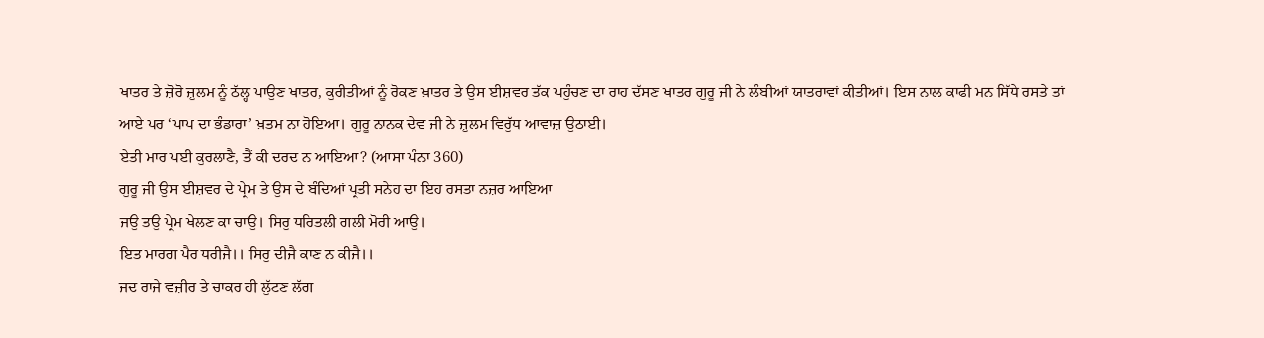ਖਾਤਰ ਤੇ ਜ਼ੋਰੋ ਜ਼ੁਲਮ ਨੂੰ ਠੱਲ੍ਹ ਪਾਉਣ ਖਾਤਰ, ਕੁਰੀਤੀਆਂ ਨੂੰ ਰੋਕਣ ਖ਼ਾਤਰ ਤੇ ਉਸ ਈਸ਼ਵਰ ਤੱਕ ਪਹੁੰਚਣ ਦਾ ਰਾਹ ਦੱਸਣ ਖਾਤਰ ਗੁਰੂ ਜੀ ਨੇ ਲੰਬੀਆਂ ਯਾਤਰਾਵਾਂ ਕੀਤੀਆਂ। ਇਸ ਨਾਲ ਕਾਫੀ ਮਨ ਸਿੱਧੇ ਰਸਤੇ ਤਾਂ ਆਏ ਪਰ ‘ਪਾਪ ਦਾ ਭੰਡਾਰਾ’ ਖ਼ਤਮ ਨਾ ਹੋਇਆ। ਗੁਰੂ ਨਾਨਕ ਦੇਵ ਜੀ ਨੇ ਜ਼ੁਲਮ ਵਿਰੁੱਧ ਆਵਾਜ਼ ਉਠਾਈ।
ਏਤੀ ਮਾਰ ਪਈ ਕੁਰਲਾਣੈ, ਤੈਂ ਕੀ ਦਰਦ ਨ ਆਇਆ? (ਆਸਾ ਪੰਨਾ 360)
ਗੁਰੂ ਜੀ ਉਸ ਈਸ਼ਵਰ ਦੇ ਪ੍ਰੇਮ ਤੇ ਉਸ ਦੇ ਬੰਦਿਆਂ ਪ੍ਰਤੀ ਸਨੇਹ ਦਾ ਇਹ ਰਸਤਾ ਨਜ਼ਰ ਆਇਆ
ਜਉ ਤਉ ਪ੍ਰੇਮ ਖੇਲਣ ਕਾ ਚਾਉ। ਸਿਰੁ ਧਰਿਤਲੀ ਗਲੀ ਮੋਰੀ ਆਉ।
ਇਤ ਮਾਰਗ ਪੈਰ ਧਰੀਜੈ।। ਸਿਰੁ ਦੀਜੈ ਕਾਣ ਨ ਕੀਜੈ।।
ਜਦ ਰਾਜੇ ਵਜ਼ੀਰ ਤੇ ਚਾਕਰ ਹੀ ਲੁੱਟਣ ਲੱਗ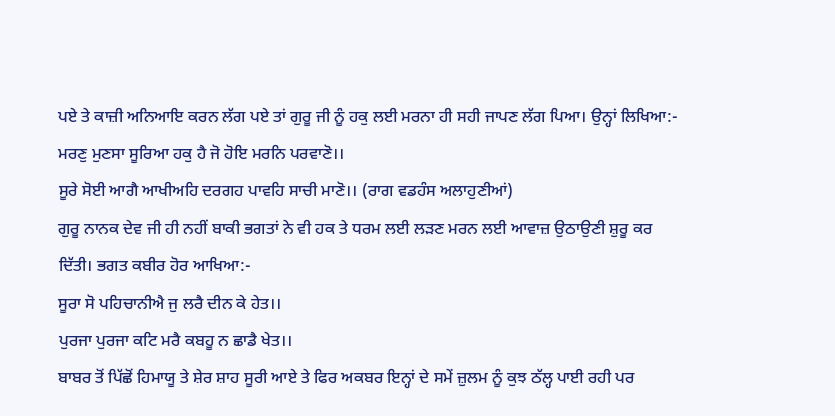ਪਏ ਤੇ ਕਾਜ਼ੀ ਅਨਿਆਇ ਕਰਨ ਲੱਗ ਪਏ ਤਾਂ ਗੁਰੂ ਜੀ ਨੂੰ ਹਕੁ ਲਈ ਮਰਨਾ ਹੀ ਸਹੀ ਜਾਪਣ ਲੱਗ ਪਿਆ। ਉਨ੍ਹਾਂ ਲਿਖਿਆ:-
ਮਰਣੁ ਮੁਣਸਾ ਸੂਰਿਆ ਹਕੁ ਹੈ ਜੋ ਹੋਇ ਮਰਨਿ ਪਰਵਾਣੋ।।
ਸੂਰੇ ਸੋਈ ਆਗੈ ਆਖੀਅਹਿ ਦਰਗਹ ਪਾਵਹਿ ਸਾਚੀ ਮਾਣੋ।। (ਰਾਗ ਵਡਹੰਸ ਅਲਾਹੁਣੀਆਂ)
ਗੁਰੂ ਨਾਨਕ ਦੇਵ ਜੀ ਹੀ ਨਹੀਂ ਬਾਕੀ ਭਗਤਾਂ ਨੇ ਵੀ ਹਕ ਤੇ ਧਰਮ ਲਈ ਲੜਣ ਮਰਨ ਲਈ ਆਵਾਜ਼ ਉਠਾਉਣੀ ਸ਼ੁਰੂ ਕਰ ਦਿੱਤੀ। ਭਗਤ ਕਬੀਰ ਹੋਰ ਆਖਿਆ:-
ਸੂਰਾ ਸੋ ਪਹਿਚਾਨੀਐ ਜੁ ਲਰੈ ਦੀਨ ਕੇ ਹੇਤ।।
ਪੁਰਜਾ ਪੁਰਜਾ ਕਟਿ ਮਰੈ ਕਬਹੂ ਨ ਛਾਡੈ ਖੇਤ।।
ਬਾਬਰ ਤੋਂ ਪਿੱਛੋਂ ਹਿਮਾਯੂ ਤੇ ਸ਼ੇਰ ਸ਼ਾਹ ਸੂਰੀ ਆਏ ਤੇ ਫਿਰ ਅਕਬਰ ਇਨ੍ਹਾਂ ਦੇ ਸਮੇਂ ਜ਼ੁਲਮ ਨੂੰ ਕੁਝ ਠੱਲ੍ਹ ਪਾਈ ਰਹੀ ਪਰ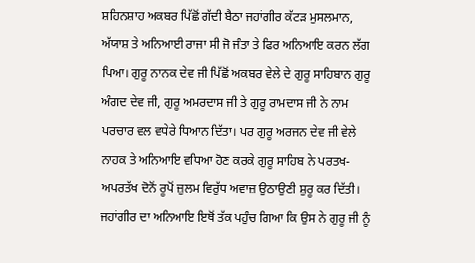ਸ਼ਹਿਨਸ਼ਾਹ ਅਕਬਰ ਪਿੱਛੋਂ ਗੱਦੀ ਬੈਠਾ ਜਹਾਂਗੀਰ ਕੱਟੜ ਮੁਸਲਮਾਨ, ਅੱਯਾਸ਼ ਤੇ ਅਨਿਆਈ ਰਾਜਾ ਸੀ ਜੋ ਜੰਤਾ ਤੇ ਫਿਰ ਅਨਿਆਇ ਕਰਨ ਲੱਗ ਪਿਆ। ਗੁਰੂ ਨਾਨਕ ਦੇਵ ਜੀ ਪਿੱਛੋਂ ਅਕਬਰ ਵੇਲੇ ਦੇ ਗੁਰੂ ਸਾਹਿਬਾਨ ਗੁਰੂ ਅੰਗਦ ਦੇਵ ਜੀ, ਗੁਰੂ ਅਮਰਦਾਸ ਜੀ ਤੇ ਗੁਰੂ ਰਾਮਦਾਸ ਜੀ ਨੇ ਨਾਮ ਪਰਚਾਰ ਵਲ ਵਧੇਰੇ ਧਿਆਨ ਦਿੱਤਾ। ਪਰ ਗੁਰੂ ਅਰਜਨ ਦੇਵ ਜੀ ਵੇਲੇ ਨਾਹਕ ਤੇ ਅਨਿਆਇ ਵਧਿਆ ਹੋਣ ਕਰਕੇ ਗੁਰੂ ਸਾਹਿਬ ਨੇ ਪਰਤਖ-ਅਪਰਤੱਖ ਦੋਨੋਂ ਰੂਪੋਂ ਜ਼ੁਲਮ ਵਿਰੁੱਧ ਅਵਾਜ਼ ਉਠਾਉਣੀ ਸ਼ੁਰੂ ਕਰ ਦਿੱਤੀ। ਜਹਾਂਗੀਰ ਦਾ ਅਨਿਆਇ ਇਥੋਂ ਤੱਕ ਪਹੁੰਚ ਗਿਆ ਕਿ ਉਸ ਨੇ ਗੁਰੂ ਜੀ ਨੂੰ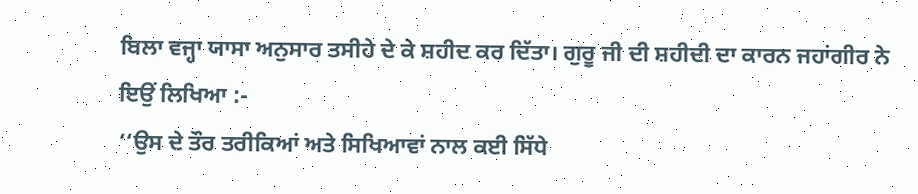ਬਿਲਾ ਵਜ੍ਹਾ ਯਾਸਾ ਅਨੁਸਾਰ ਤਸੀਹੇ ਦੇ ਕੇ ਸ਼ਹੀਦ ਕਰ ਦਿੱਤਾ। ਗੁਰੂ ਜੀ ਦੀ ਸ਼ਹੀਦੀ ਦਾ ਕਾਰਨ ਜਹਾਂਗੀਰ ਨੇ ਇਉਂ ਲਿਖਿਆ :-
‘‘ਉਸ ਦੇ ਤੌਰ ਤਰੀਕਿਆਂ ਅਤੇ ਸਿਖਿਆਵਾਂ ਨਾਲ ਕਈ ਸਿੱਧੇ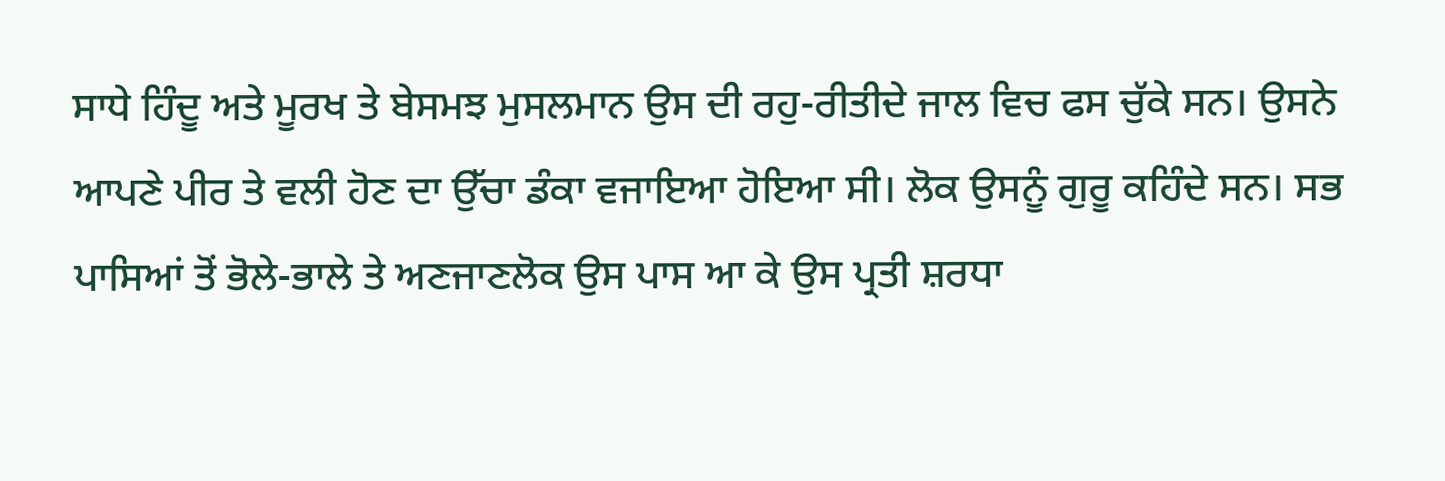ਸਾਧੇ ਹਿੰਦੂ ਅਤੇ ਮੂਰਖ ਤੇ ਬੇਸਮਝ ਮੁਸਲਮਾਨ ਉਸ ਦੀ ਰਹੁ-ਰੀਤੀਦੇ ਜਾਲ ਵਿਚ ਫਸ ਚੁੱਕੇ ਸਨ। ਉਸਨੇ ਆਪਣੇ ਪੀਰ ਤੇ ਵਲੀ ਹੋਣ ਦਾ ਉੱਚਾ ਡੰਕਾ ਵਜਾਇਆ ਹੋਇਆ ਸੀ। ਲੋਕ ਉਸਨੂੰ ਗੁਰੂ ਕਹਿੰਦੇ ਸਨ। ਸਭ ਪਾਸਿਆਂ ਤੋਂ ਭੋਲੇ-ਭਾਲੇ ਤੇ ਅਣਜਾਣਲੋਕ ਉਸ ਪਾਸ ਆ ਕੇ ਉਸ ਪ੍ਰਤੀ ਸ਼ਰਧਾ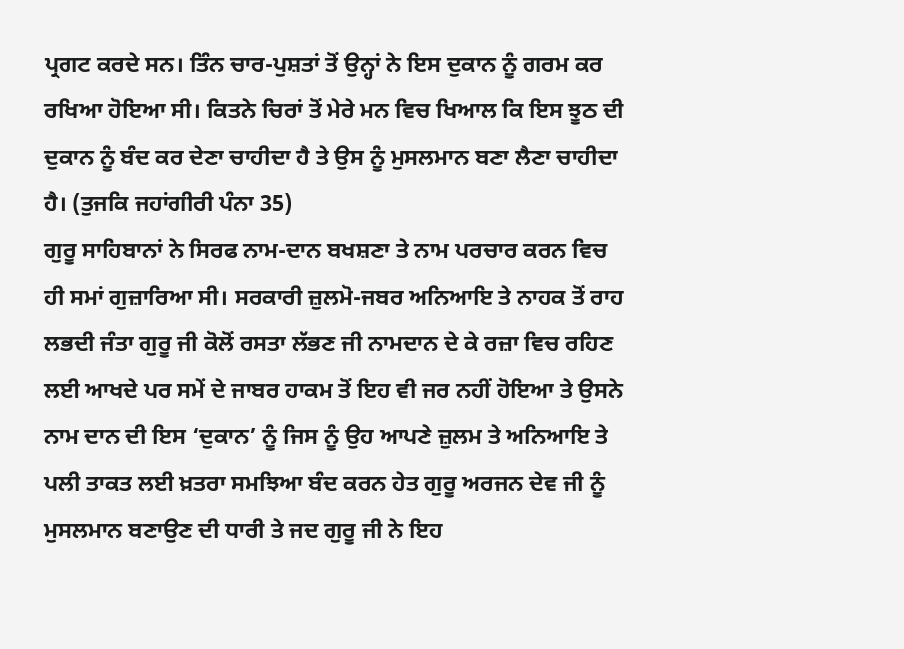ਪ੍ਰਗਟ ਕਰਦੇ ਸਨ। ਤਿੰਨ ਚਾਰ-ਪੁਸ਼ਤਾਂ ਤੋਂ ਉਨ੍ਹਾਂ ਨੇ ਇਸ ਦੁਕਾਨ ਨੂੰ ਗਰਮ ਕਰ ਰਖਿਆ ਹੋਇਆ ਸੀ। ਕਿਤਨੇ ਚਿਰਾਂ ਤੋਂ ਮੇਰੇ ਮਨ ਵਿਚ ਖਿਆਲ ਕਿ ਇਸ ਝੂਠ ਦੀ ਦੁਕਾਨ ਨੂੰ ਬੰਦ ਕਰ ਦੇਣਾ ਚਾਹੀਦਾ ਹੈ ਤੇ ਉਸ ਨੂੰ ਮੁਸਲਮਾਨ ਬਣਾ ਲੈਣਾ ਚਾਹੀਦਾ ਹੈ। (ਤੁਜਕਿ ਜਹਾਂਗੀਰੀ ਪੰਨਾ 35)
ਗੁਰੂ ਸਾਹਿਬਾਨਾਂ ਨੇ ਸਿਰਫ ਨਾਮ-ਦਾਨ ਬਖਸ਼ਣਾ ਤੇ ਨਾਮ ਪਰਚਾਰ ਕਰਨ ਵਿਚ ਹੀ ਸਮਾਂ ਗੁਜ਼ਾਰਿਆ ਸੀ। ਸਰਕਾਰੀ ਜ਼ੁਲਮੋ-ਜਬਰ ਅਨਿਆਇ ਤੇ ਨਾਹਕ ਤੋਂ ਰਾਹ ਲਭਦੀ ਜੰਤਾ ਗੁਰੂ ਜੀ ਕੋਲੋਂ ਰਸਤਾ ਲੱਭਣ ਜੀ ਨਾਮਦਾਨ ਦੇ ਕੇ ਰਜ਼ਾ ਵਿਚ ਰਹਿਣ ਲਈ ਆਖਦੇ ਪਰ ਸਮੇਂ ਦੇ ਜਾਬਰ ਹਾਕਮ ਤੋਂ ਇਹ ਵੀ ਜਰ ਨਹੀਂ ਹੋਇਆ ਤੇ ਉਸਨੇ ਨਾਮ ਦਾਨ ਦੀ ਇਸ ‘ਦੁਕਾਨ’ ਨੂੰ ਜਿਸ ਨੂੰ ਉਹ ਆਪਣੇ ਜ਼ੁਲਮ ਤੇ ਅਨਿਆਇ ਤੇ ਪਲੀ ਤਾਕਤ ਲਈ ਖ਼ਤਰਾ ਸਮਝਿਆ ਬੰਦ ਕਰਨ ਹੇਤ ਗੁਰੂ ਅਰਜਨ ਦੇਵ ਜੀ ਨੂੰ ਮੁਸਲਮਾਨ ਬਣਾਉਣ ਦੀ ਧਾਰੀ ਤੇ ਜਦ ਗੁਰੂ ਜੀ ਨੇ ਇਹ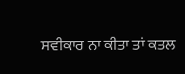ਸਵੀਕਾਰ ਨਾ ਕੀਤਾ ਤਾਂ ਕਤਲ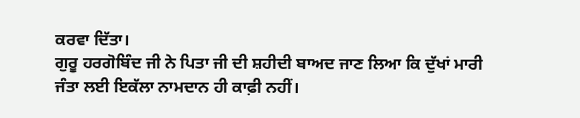ਕਰਵਾ ਦਿੱਤਾ।
ਗੁਰੂ ਹਰਗੋਬਿੰਦ ਜੀ ਨੇ ਪਿਤਾ ਜੀ ਦੀ ਸ਼ਹੀਦੀ ਬਾਅਦ ਜਾਣ ਲਿਆ ਕਿ ਦੁੱਖਾਂ ਮਾਰੀ ਜੰਤਾ ਲਈ ਇਕੱਲਾ ਨਾਮਦਾਨ ਹੀ ਕਾਫ਼ੀ ਨਹੀਂ।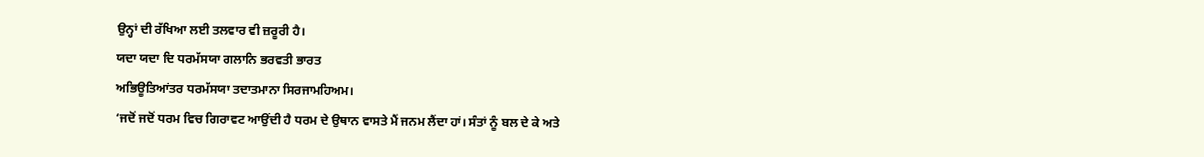ਉਨ੍ਹਾਂ ਦੀ ਰੱਖਿਆ ਲਈ ਤਲਵਾਰ ਵੀ ਜ਼ਰੂਰੀ ਹੈ।
ਯਦਾ ਯਦਾ ਦਿ ਧਰਮੱਸਯਾ ਗਲਾਨਿ ਭਰਵਤੀ ਭਾਰਤ
ਅਭਿਊਤਿਆਂਤਰ ਧਰਮੱਸਯਾ ਤਦਾਤਮਾਨਾ ਸਿਰਜਾਮਹਿਅਮ।
‘ਜਦੋਂ ਜਦੋਂ ਧਰਮ ਵਿਚ ਗਿਰਾਵਟ ਆਉਂਦੀ ਹੈ ਧਰਮ ਦੇ ਉਥਾਨ ਵਾਸਤੇ ਮੈਂ ਜਨਮ ਲੈਂਦਾ ਹਾਂ। ਸੰਤਾਂ ਨੂੰ ਬਲ ਦੇ ਕੇ ਅਤੇ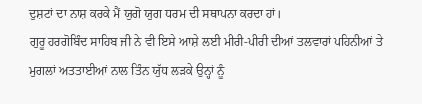ਦੁਸ਼ਟਾਂ ਦਾ ਨਾਸ਼ ਕਰਕੇ ਮੈਂ ਯੁਗੋ ਯੁਗ ਧਰਮ ਦੀ ਸਥਾਪਨਾ ਕਰਦਾ ਹਾਂ।
ਗੁਰੂ ਹਰਗੋਬਿੰਦ ਸਾਹਿਬ ਜੀ ਨੇ ਵੀ ਇਸੇ ਆਸ਼ੇ ਲਈ ਮੀਰੀ-ਪੀਰੀ ਦੀਆਂ ਤਲਵਾਰਾਂ ਪਹਿਨੀਆਂ ਤੇ ਮੁਗਲਾਂ ਅਤਤਾਈਆਂ ਨਾਲ ਤਿੰਨ ਯੁੱਧ ਲੜਕੇ ਉਨ੍ਹਾਂ ਨੂੰ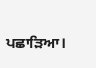ਪਛਾੜਿਆ।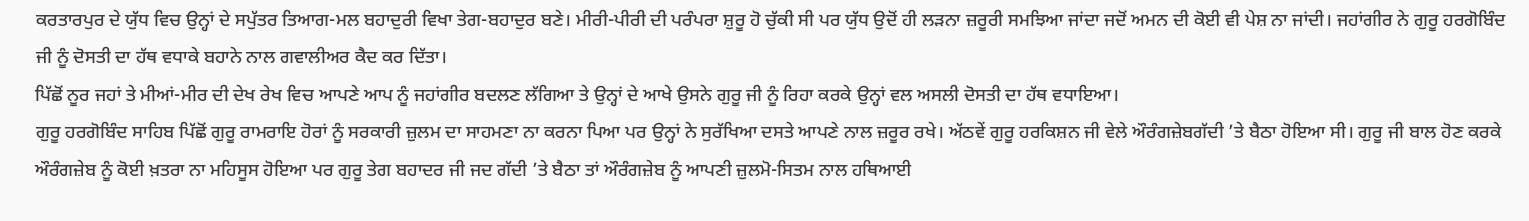ਕਰਤਾਰਪੁਰ ਦੇ ਯੁੱਧ ਵਿਚ ਉਨ੍ਹਾਂ ਦੇ ਸਪੁੱਤਰ ਤਿਆਗ-ਮਲ ਬਹਾਦੁਰੀ ਵਿਖਾ ਤੇਗ-ਬਹਾਦੁਰ ਬਣੇ। ਮੀਰੀ-ਪੀਰੀ ਦੀ ਪਰੰਪਰਾ ਸ਼ੁਰੂ ਹੋ ਚੁੱਕੀ ਸੀ ਪਰ ਯੁੱਧ ਉਦੋਂ ਹੀ ਲੜਨਾ ਜ਼ਰੂਰੀ ਸਮਝਿਆ ਜਾਂਦਾ ਜਦੋਂ ਅਮਨ ਦੀ ਕੋਈ ਵੀ ਪੇਸ਼ ਨਾ ਜਾਂਦੀ। ਜਹਾਂਗੀਰ ਨੇ ਗੁਰੂ ਹਰਗੋਬਿੰਦ ਜੀ ਨੂੰ ਦੋਸਤੀ ਦਾ ਹੱਥ ਵਧਾਕੇ ਬਹਾਨੇ ਨਾਲ ਗਵਾਲੀਅਰ ਕੈਦ ਕਰ ਦਿੱਤਾ।
ਪਿੱਛੋਂ ਨੂਰ ਜਹਾਂ ਤੇ ਮੀਆਂ-ਮੀਰ ਦੀ ਦੇਖ ਰੇਖ ਵਿਚ ਆਪਣੇ ਆਪ ਨੂੰ ਜਹਾਂਗੀਰ ਬਦਲਣ ਲੱਗਿਆ ਤੇ ਉਨ੍ਹਾਂ ਦੇ ਆਖੇ ਉਸਨੇ ਗੁਰੂ ਜੀ ਨੂੰ ਰਿਹਾ ਕਰਕੇ ਉਨ੍ਹਾਂ ਵਲ ਅਸਲੀ ਦੋਸਤੀ ਦਾ ਹੱਥ ਵਧਾਇਆ।
ਗੁਰੂ ਹਰਗੋਬਿੰਦ ਸਾਹਿਬ ਪਿੱਛੋਂ ਗੁਰੂ ਰਾਮਰਾਇ ਹੋਰਾਂ ਨੂੰ ਸਰਕਾਰੀ ਜ਼ੁਲਮ ਦਾ ਸਾਹਮਣਾ ਨਾ ਕਰਨਾ ਪਿਆ ਪਰ ਉਨ੍ਹਾਂ ਨੇ ਸੁਰੱਖਿਆ ਦਸਤੇ ਆਪਣੇ ਨਾਲ ਜ਼ਰੂਰ ਰਖੇ। ਅੱਠਵੇਂ ਗੁਰੂ ਹਰਕਿਸ਼ਨ ਜੀ ਵੇਲੇ ਔਰੰਗਜ਼ੇਬਗੱਦੀ ’ਤੇ ਬੈਠਾ ਹੋਇਆ ਸੀ। ਗੁਰੂ ਜੀ ਬਾਲ ਹੋਣ ਕਰਕੇ ਔਰੰਗਜ਼ੇਬ ਨੂੰ ਕੋਈ ਖ਼ਤਰਾ ਨਾ ਮਹਿਸੂਸ ਹੋਇਆ ਪਰ ਗੁਰੂ ਤੇਗ ਬਹਾਦਰ ਜੀ ਜਦ ਗੱਦੀ ’ਤੇ ਬੈਠਾ ਤਾਂ ਔਰੰਗਜ਼ੇਬ ਨੂੰ ਆਪਣੀ ਜ਼ੁਲਮੋ-ਸਿਤਮ ਨਾਲ ਹਥਿਆਈ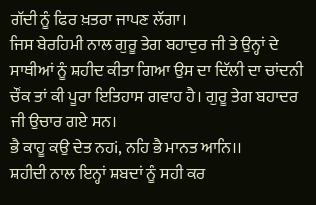ਗੱਦੀ ਨੂੰ ਫਿਰ ਖ਼ਤਰਾ ਜਾਪਣ ਲੱਗਾ।
ਜਿਸ ਬੇਰਹਿਮੀ ਨਾਲ ਗੁਰੂ ਤੇਗ ਬਹਾਦੁਰ ਜੀ ਤੇ ਉਨ੍ਹਾਂ ਦੇ ਸਾਥੀਆਂ ਨੂੰ ਸ਼ਹੀਦ ਕੀਤਾ ਗਿਆ ਉਸ ਦਾ ਦਿੱਲੀ ਦਾ ਚਾਂਦਨੀ ਚੌਂਕ ਤਾਂ ਕੀ ਪੂਰਾ ਇਤਿਹਾਸ ਗਵਾਹ ਹੈ। ਗੁਰੂ ਤੇਗ ਬਹਾਦਰ ਜੀ ਉਚਾਰ ਗਏ ਸਨ।
ਭੈ ਕਾਹੂ ਕਉ ਦੇਤ ਨਹi, ਨਹਿ ਭੈ ਮਾਨਤ ਆਨਿ।।
ਸ਼ਹੀਦੀ ਨਾਲ ਇਨ੍ਹਾਂ ਸ਼ਬਦਾਂ ਨੂੰ ਸਹੀ ਕਰ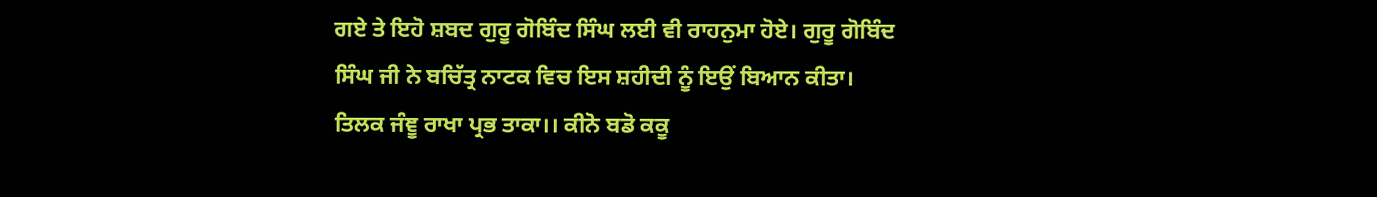ਗਏ ਤੇ ਇਹੋ ਸ਼ਬਦ ਗੁਰੂ ਗੋਬਿੰਦ ਸਿੰਘ ਲਈ ਵੀ ਰਾਹਨੁਮਾ ਹੋਏ। ਗੁਰੂ ਗੋਬਿੰਦ ਸਿੰਘ ਜੀ ਨੇ ਬਚਿੱਤ੍ਰ ਨਾਟਕ ਵਿਚ ਇਸ ਸ਼ਹੀਦੀ ਨੂੰ ਇਉਂ ਬਿਆਨ ਕੀਤਾ।
ਤਿਲਕ ਜੰਞੂ ਰਾਖਾ ਪ੍ਰਭ ਤਾਕਾ।। ਕੀਨੋ ਬਡੋ ਕਕੂ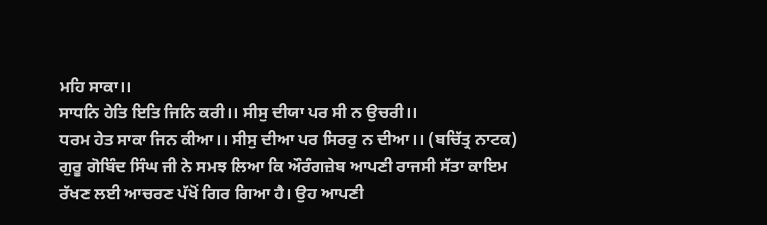ਮਹਿ ਸਾਕਾ।।
ਸਾਧਨਿ ਹੇਤਿ ਇਤਿ ਜਿਨਿ ਕਰੀ।। ਸੀਸੁ ਦੀਯਾ ਪਰ ਸੀ ਨ ਉਚਰੀ।।
ਧਰਮ ਹੇਤ ਸਾਕਾ ਜਿਨ ਕੀਆ।। ਸੀਸੁ ਦੀਆ ਪਰ ਸਿਰਰੁ ਨ ਦੀਆ।। (ਬਚਿੱਤ੍ਰ ਨਾਟਕ)
ਗੁਰੂ ਗੋਬਿੰਦ ਸਿੰਘ ਜੀ ਨੇ ਸਮਝ ਲਿਆ ਕਿ ਔਰੰਗਜ਼ੇਬ ਆਪਣੀ ਰਾਜਸੀ ਸੱਤਾ ਕਾਇਮ ਰੱਖਣ ਲਈ ਆਚਰਣ ਪੱਖੋਂ ਗਿਰ ਗਿਆ ਹੈ। ਉਹ ਆਪਣੀ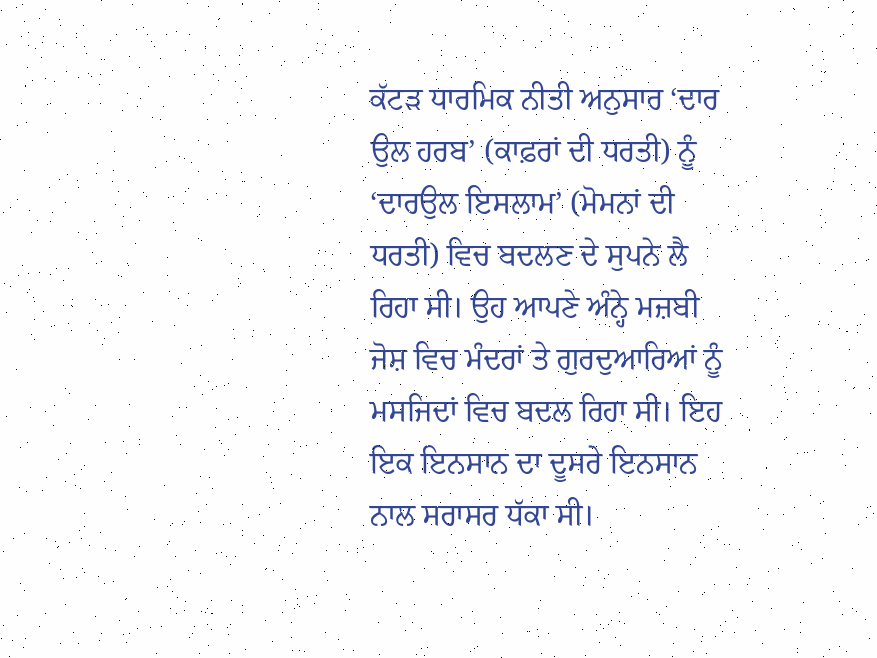ਕੱਟੜ ਧਾਰਮਿਕ ਨੀਤੀ ਅਨੁਸਾਰ ‘ਦਾਰ ਉਲ ਹਰਬ’ (ਕਾਫ਼ਰਾਂ ਦੀ ਧਰਤੀ) ਨੂੰ ‘ਦਾਰਉਲ ਇਸਲਾਮ’ (ਮੋਮਨਾਂ ਦੀ ਧਰਤੀ) ਵਿਚ ਬਦਲਣ ਦੇ ਸੁਪਨੇ ਲੈ ਰਿਹਾ ਸੀ। ਉਹ ਆਪਣੇ ਅੰਨ੍ਹੇ ਮਜ਼ਬੀ ਜੋਸ਼ ਵਿਚ ਮੰਦਰਾਂ ਤੇ ਗੁਰਦੁਆਰਿਆਂ ਨੂੰ ਮਸਜਿਦਾਂ ਵਿਚ ਬਦਲ ਰਿਹਾ ਸੀ। ਇਹ ਇਕ ਇਨਸਾਨ ਦਾ ਦੂਸਰੇ ਇਨਸਾਨ ਨਾਲ ਸਰਾਸਰ ਧੱਕਾ ਸੀ।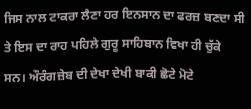ਜਿਸ ਨਾਲ ਟਾਕਰਾ ਲੈਣਾ ਹਰ ਇਨਸਾਨ ਦਾ ਫਰਜ਼ ਬਣਦਾ ਸੀ ਤੇ ਇਸ ਦਾ ਰਾਹ ਪਹਿਲੇ ਗੁਰੂ ਸਾਹਿਬਾਨ ਵਿਖਾ ਹੀ ਚੁੱਕੇ ਸਨ। ਔਰੰਗਜ਼ੇਬ ਦੀ ਦੇਖਾ ਦੇਖੀ ਬਾਕੀ ਛੋਟੇ ਮੋਟੇ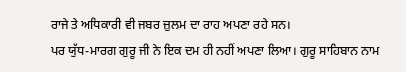ਰਾਜੇ ਤੇ ਅਧਿਕਾਰੀ ਵੀ ਜਬਰ ਜ਼ੁਲਮ ਦਾ ਰਾਹ ਅਪਣਾ ਰਹੇ ਸਨ।
ਪਰ ਯੁੱਧ-ਮਾਰਗ ਗੁਰੂ ਜੀ ਨੇ ਇਕ ਦਮ ਹੀ ਨਹੀਂ ਅਪਣਾ ਲਿਆ। ਗੁਰੂ ਸਾਹਿਬਾਨ ਨਾਮ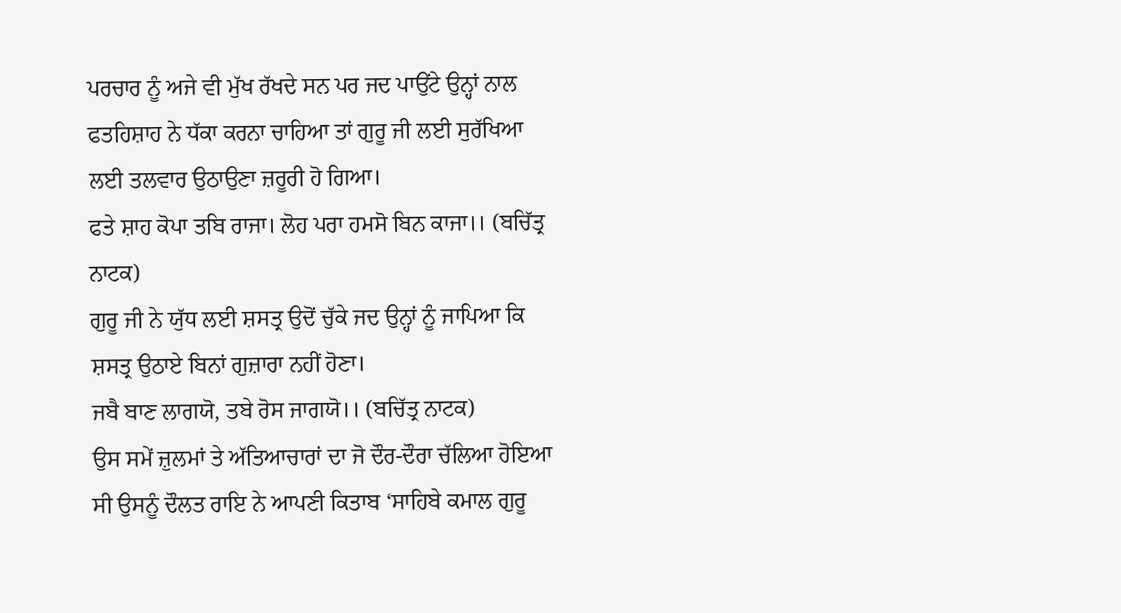ਪਰਚਾਰ ਨੂੰ ਅਜੇ ਵੀ ਮੁੱਖ ਰੱਖਦੇ ਸਨ ਪਰ ਜਦ ਪਾਉਂਟੇ ਉਨ੍ਹਾਂ ਨਾਲ ਫਤਹਿਸ਼ਾਹ ਨੇ ਧੱਕਾ ਕਰਨਾ ਚਾਹਿਆ ਤਾਂ ਗੁਰੂ ਜੀ ਲਈ ਸੁਰੱਖਿਆ ਲਈ ਤਲਵਾਰ ਉਠਾਉਣਾ ਜ਼ਰੂਰੀ ਹੋ ਗਿਆ।
ਫਤੇ ਸ਼ਾਹ ਕੋਪਾ ਤਬਿ ਰਾਜਾ। ਲੋਹ ਪਰਾ ਹਮਸੋ ਬਿਨ ਕਾਜਾ।। (ਬਚਿੱਤ੍ਰ ਨਾਟਕ)
ਗੁਰੂ ਜੀ ਨੇ ਯੁੱਧ ਲਈ ਸ਼ਸਤ੍ਰ ਉਦੋਂ ਚੁੱਕੇ ਜਦ ਉਨ੍ਹਾਂ ਨੂੰ ਜਾਪਿਆ ਕਿ ਸ਼ਸਤ੍ਰ ਉਠਾਏ ਬਿਨਾਂ ਗੁਜ਼ਾਰਾ ਨਹੀਂ ਹੋਣਾ।
ਜਬੈ ਬਾਣ ਲਾਗਯੋ, ਤਬੇ ਰੋਸ ਜਾਗਯੋ।। (ਬਚਿੱਤ੍ਰ ਨਾਟਕ)
ਉਸ ਸਮੇਂ ਜ਼ੁਲਮਾਂ ਤੇ ਅੱਤਿਆਚਾਰਾਂ ਦਾ ਜੋ ਦੌਰ-ਦੌਰਾ ਚੱਲਿਆ ਹੋਇਆ ਸੀ ਉਸਨੂੰ ਦੌਲਤ ਰਾਇ ਨੇ ਆਪਣੀ ਕਿਤਾਬ ‘ਸਾਹਿਬੇ ਕਮਾਲ ਗੁਰੂ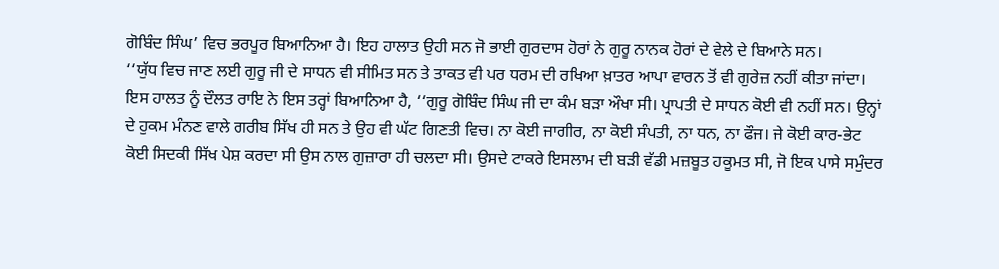ਗੋਬਿੰਦ ਸਿੰਘ’ ਵਿਚ ਭਰਪੂਰ ਬਿਆਨਿਆ ਹੈ। ਇਹ ਹਾਲਾਤ ਉਹੀ ਸਨ ਜੋ ਭਾਈ ਗੁਰਦਾਸ ਹੋਰਾਂ ਨੇ ਗੁਰੂ ਨਾਨਕ ਹੋਰਾਂ ਦੇ ਵੇਲੇ ਦੇ ਬਿਆਨੇ ਸਨ।
‘‘ਯੁੱਧ ਵਿਚ ਜਾਣ ਲਈ ਗੁਰੂ ਜੀ ਦੇ ਸਾਧਨ ਵੀ ਸੀਮਿਤ ਸਨ ਤੇ ਤਾਕਤ ਵੀ ਪਰ ਧਰਮ ਦੀ ਰਖਿਆ ਖ਼ਾਤਰ ਆਪਾ ਵਾਰਨ ਤੋਂ ਵੀ ਗੁਰੇਜ਼ ਨਹੀਂ ਕੀਤਾ ਜਾਂਦਾ। ਇਸ ਹਾਲਤ ਨੂੰ ਦੌਲਤ ਰਾਇ ਨੇ ਇਸ ਤਰ੍ਹਾਂ ਬਿਆਨਿਆ ਹੈ, ‘‘ਗੁਰੂ ਗੋਬਿੰਦ ਸਿੰਘ ਜੀ ਦਾ ਕੰਮ ਬੜਾ ਔਖਾ ਸੀ। ਪ੍ਰਾਪਤੀ ਦੇ ਸਾਧਨ ਕੋਈ ਵੀ ਨਹੀਂ ਸਨ। ਉਨ੍ਹਾਂ ਦੇ ਹੁਕਮ ਮੰਨਣ ਵਾਲੇ ਗਰੀਬ ਸਿੱਖ ਹੀ ਸਨ ਤੇ ਉਹ ਵੀ ਘੱਟ ਗਿਣਤੀ ਵਿਚ। ਨਾ ਕੋਈ ਜਾਗੀਰ, ਨਾ ਕੋਈ ਸੰਪਤੀ, ਨਾ ਧਨ, ਨਾ ਫੌਜ। ਜੇ ਕੋਈ ਕਾਰ-ਭੇਟ ਕੋਈ ਸਿਦਕੀ ਸਿੱਖ ਪੇਸ਼ ਕਰਦਾ ਸੀ ਉਸ ਨਾਲ ਗੁਜ਼ਾਰਾ ਹੀ ਚਲਦਾ ਸੀ। ਉਸਦੇ ਟਾਕਰੇ ਇਸਲਾਮ ਦੀ ਬੜੀ ਵੱਡੀ ਮਜ਼ਬੂਤ ਹਕੂਮਤ ਸੀ, ਜੋ ਇਕ ਪਾਸੇ ਸਮੁੰਦਰ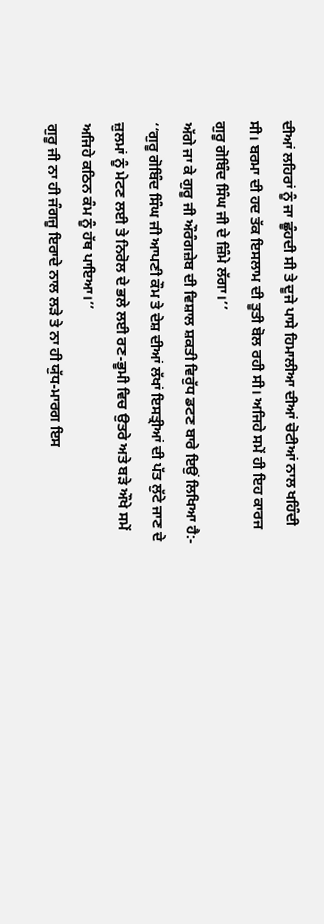ਦੀਆਂ ਲਹਿਰਾਂ ਨੂੰ ਜਾ ਛੂੰਹਦੀ ਸੀ ਤੇ ਦੂਜੇ ਪਾਸੇ ਹਿਮਾਲੀਆ ਦੀਆਂ ਚੋਟੀਆਂ ਨਾਲ ਖਹਿੰਦੀ ਸੀ। ਬਰਮਾ ਦੀ ਹਦ ਤੱਕ ਇਸਲਾਮ ਦੀ ਤੂਤੀ ਬੋਲ ਰਹੀ ਸੀ। ਅਜਿਹੇ ਸਮੇਂ ਹੀ ਇਹ ਕਾਰਜ ਗੁਰੂ ਗੋਬਿੰਦ ਸਿੰਘ ਜੀ ਦੇ ਜ਼ਿੰਮੇ ਲੱਗਾ।’’
ਅੱਗੇ ਜਾ ਕੇ ਗੁਰੂ ਜੀ ਔਰੰਗਜ਼ੇਬ ਦੀ ਵਿਸ਼ਾਲ ਸ਼ਕਤੀ ਵਿਰੁੱਧ ਡਟਣ ਬਾਰੇ ਇਉਂ ਲਿਖਿਆ ਹੈ:- ‘‘ਗੁਰੂ ਗੋਬਿੰਦ ਸਿੰਘ ਜੀ ਆਪਣੀ ਕੌਮ ਤੇ ਦੇਸ਼ ਦੀਆਂ ਲੱਖਾਂ ਇਸਤ੍ਰੀਆਂ ਦੀ ਪੱਤ ਲੁੱਟੇ ਜਾਣ ਦੇ ਜ਼ੁਲਮਾਂ ਨੂੰ ਮੇਟਣ ਲਈ ਤੇ ਨਿਰੋਲ ਦੇ ਭਲੇ ਲਈ ਰਣ-ਭੂਮੀ ਵਿਚ ਉਤਰੇ ਅਤੇ ਬੜੇ ਔਖੇ ਸਮੇਂ ਅਜਿਹੇ ਕਠਿਨ ਕੰਮ ਨੂੰ ਹੱਥ ਪਾਇਆ।’’
ਗੁਰੂ ਜੀ ਨਾ ਹੀ ਜੰਗਜੂ ਇਰਾਦੇ ਨਾਲ ਲੜੇ ਤੇ ਨਾ ਹੀ ਯੁੱਧ-ਮਾਰਗ ਇਸ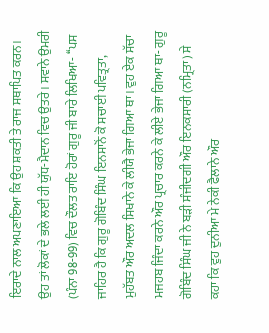ਇਰਾਦੇ ਨਾਲ ਅਪਣਾਇਆ ਕਿ ਉਹ ਸ਼ਕਤੀ ਤੇ ਰਾਜ ਸਥਾਪਿਤ ਕਰਨ। ਉਹ ਤਾਂ ਲੋਕਾਂ ਦੇ ਭਲੇ ਲਈ ਹੀ ਯੁੱਧ-ਮੈਦਾਨ ਵਿਚ ਉਤਰੇ। ਸਵਾਨੇ ਉਮਰੀ (ਪੰਨਾ 98-99) ਵਿਚ ਦੌਲਤ ਰਾਇ ਹੋਰਾਂ ਗੁਰੂ ਜੀ ਬਾਰੇ ਲਿਖਿਆ- ‘‘ਪਸ ਜਾਹਿਰ ਹੈ ਕਿ ਗੁਰੂ ਗੋਬਿੰਦ ਸਿੰਘ ਇਨਸਾਨੋਂ ਕੋ ਸਚਾਈ ਪਵਿਤ੍ਰਤਾ, ਮੁਹੱਬਤ ਔਰ ਅਦਲ ਸਿਖਾਨੇ ਕੇ ਲੀਯੈ ਭੇਜਾ ਗਿਆ ਥਾ। ਵੁਹ ਏਕ ਸੱਚਾ ਮਜਹਬ ਜਿੰਦਾ ਕਰਨੇ ਔਰ ਪ੍ਰਚਾਰ ਕਰਨੇ ਕੇ ਲੀਏ ਭੇਜਾ ਗਿਆ ਥਾ- ਗੁਰੂ ਗੋਬਿੰਦ ਸਿੰਘ ਜੀ ਨੇ ਬੜੀ ਸੰਜੀਦਗੀ ਔਰ ਇਨਕਸਾਰੀ (ਨਮ੍ਰਿਤਾ) ਸੇ ਕਹਾ ਕਿ ਵੁਹ ਦੁਨੀਆ ਮੇ ਨੇਕੀ ਫੈਲਾਨੇ ਔਰ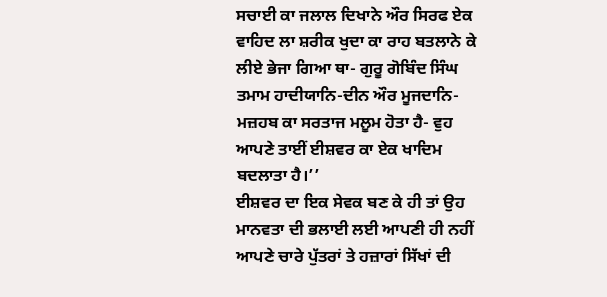ਸਚਾਈ ਕਾ ਜਲਾਲ ਦਿਖਾਨੇ ਔਰ ਸਿਰਫ ਏਕ ਵਾਹਿਦ ਲਾ ਸ਼ਰੀਕ ਖੁਦਾ ਕਾ ਰਾਹ ਬਤਲਾਨੇ ਕੇ ਲੀਏ ਭੇਜਾ ਗਿਆ ਥਾ- ਗੁਰੂ ਗੋਬਿੰਦ ਸਿੰਘ ਤਮਾਮ ਹਾਦੀਯਾਨਿ-ਦੀਨ ਔਰ ਮੂਜਦਾਨਿ-ਮਜ਼ਹਬ ਕਾ ਸਰਤਾਜ ਮਲੂਮ ਹੋਤਾ ਹੈ- ਵੁਹ ਆਪਣੇ ਤਾਈਂ ਈਸ਼ਵਰ ਕਾ ਏਕ ਖਾਦਿਮ ਬਦਲਾਤਾ ਹੈ।’’
ਈਸ਼ਵਰ ਦਾ ਇਕ ਸੇਵਕ ਬਣ ਕੇ ਹੀ ਤਾਂ ਉਹ ਮਾਨਵਤਾ ਦੀ ਭਲਾਈ ਲਈ ਆਪਣੀ ਹੀ ਨਹੀਂ ਆਪਣੇ ਚਾਰੇ ਪੁੱਤਰਾਂ ਤੇ ਹਜ਼ਾਰਾਂ ਸਿੱਖਾਂ ਦੀ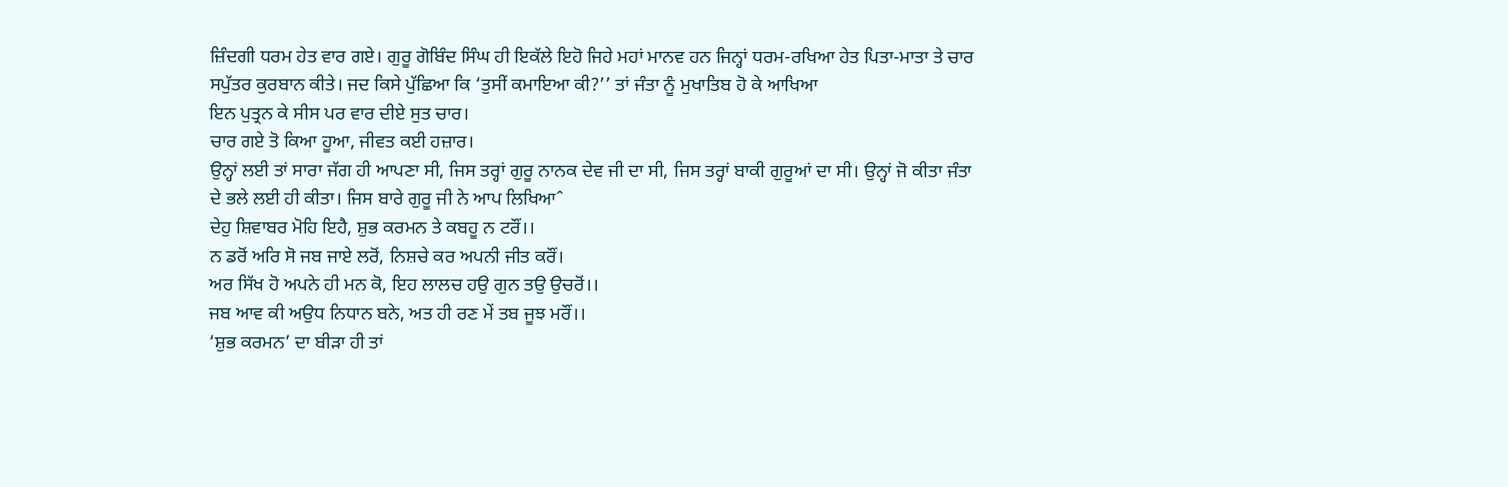ਜ਼ਿੰਦਗੀ ਧਰਮ ਹੇਤ ਵਾਰ ਗਏ। ਗੁਰੂ ਗੋਬਿੰਦ ਸਿੰਘ ਹੀ ਇਕੱਲੇ ਇਹੋ ਜਿਹੇ ਮਹਾਂ ਮਾਨਵ ਹਨ ਜਿਨ੍ਹਾਂ ਧਰਮ-ਰਖਿਆ ਹੇਤ ਪਿਤਾ-ਮਾਤਾ ਤੇ ਚਾਰ ਸਪੁੱਤਰ ਕੁਰਬਾਨ ਕੀਤੇ। ਜਦ ਕਿਸੇ ਪੁੱਛਿਆ ਕਿ ‘ਤੁਸੀਂ ਕਮਾਇਆ ਕੀ?’’ ਤਾਂ ਜੰਤਾ ਨੂੰ ਮੁਖਾਤਿਬ ਹੋ ਕੇ ਆਖਿਆ
ਇਨ ਪੁਤ੍ਰਨ ਕੇ ਸੀਸ ਪਰ ਵਾਰ ਦੀਏ ਸੁਤ ਚਾਰ।
ਚਾਰ ਗਏ ਤੋ ਕਿਆ ਹੂਆ, ਜੀਵਤ ਕਈ ਹਜ਼ਾਰ।
ਉਨ੍ਹਾਂ ਲਈ ਤਾਂ ਸਾਰਾ ਜੱਗ ਹੀ ਆਪਣਾ ਸੀ, ਜਿਸ ਤਰ੍ਹਾਂ ਗੁਰੂ ਨਾਨਕ ਦੇਵ ਜੀ ਦਾ ਸੀ, ਜਿਸ ਤਰ੍ਹਾਂ ਬਾਕੀ ਗੁਰੂਆਂ ਦਾ ਸੀ। ਉਨ੍ਹਾਂ ਜੋ ਕੀਤਾ ਜੰਤਾ ਦੇ ਭਲੇ ਲਈ ਹੀ ਕੀਤਾ। ਜਿਸ ਬਾਰੇ ਗੁਰੂ ਜੀ ਨੇ ਆਪ ਲਿਖਿਆˆ
ਦੇਹੁ ਸ਼ਿਵਾਬਰ ਮੋਹਿ ਇਹੈ, ਸ਼ੁਭ ਕਰਮਨ ਤੇ ਕਬਹੂ ਨ ਟਰੌਂ।।
ਨ ਡਰੋਂ ਅਰਿ ਸੋ ਜਬ ਜਾਏ ਲਰੋਂ, ਨਿਸ਼ਚੇ ਕਰ ਅਪਨੀ ਜੀਤ ਕਰੌਂ।
ਅਰ ਸਿੱਖ ਹੋ ਅਪਨੇ ਹੀ ਮਨ ਕੋ, ਇਹ ਲਾਲਚ ਹਉ ਗੁਨ ਤਉ ਉਚਰੋਂ।।
ਜਬ ਆਵ ਕੀ ਅਉਧ ਨਿਧਾਨ ਬਨੇ, ਅਤ ਹੀ ਰਣ ਮੇਂ ਤਬ ਜੂਝ ਮਰੌਂ।।
‘ਸ਼ੁਭ ਕਰਮਨ’ ਦਾ ਬੀੜਾ ਹੀ ਤਾਂ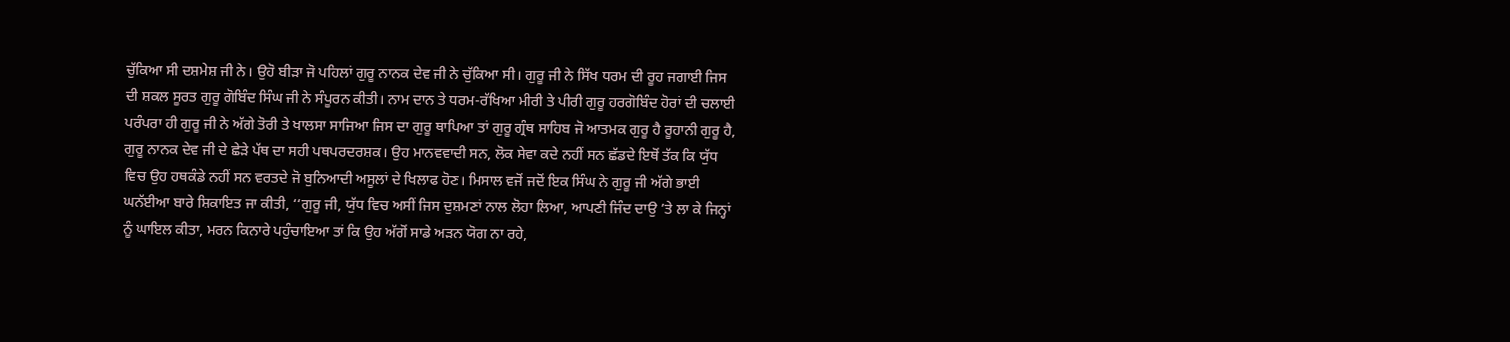ਚੁੱਕਿਆ ਸੀ ਦਸ਼ਮੇਸ਼ ਜੀ ਨੇ। ਉਹੋ ਬੀੜਾ ਜੋ ਪਹਿਲਾਂ ਗੁਰੂ ਨਾਨਕ ਦੇਵ ਜੀ ਨੇ ਚੁੱਕਿਆ ਸੀ। ਗੁਰੂ ਜੀ ਨੇ ਸਿੱਖ ਧਰਮ ਦੀ ਰੂਹ ਜਗਾਈ ਜਿਸ ਦੀ ਸ਼ਕਲ ਸੂਰਤ ਗੁਰੂ ਗੋਬਿੰਦ ਸਿੰਘ ਜੀ ਨੇ ਸੰਪੂਰਨ ਕੀਤੀ। ਨਾਮ ਦਾਨ ਤੇ ਧਰਮ-ਰੱਖਿਆ ਮੀਰੀ ਤੇ ਪੀਰੀ ਗੁਰੂ ਹਰਗੋਬਿੰਦ ਹੋਰਾਂ ਦੀ ਚਲਾਈ ਪਰੰਪਰਾ ਹੀ ਗੁਰੂ ਜੀ ਨੇ ਅੱਗੇ ਤੋਰੀ ਤੇ ਖਾਲਸਾ ਸਾਜਿਆ ਜਿਸ ਦਾ ਗੁਰੂ ਥਾਪਿਆ ਤਾਂ ਗੁਰੂ ਗ੍ਰੰਥ ਸਾਹਿਬ ਜੋ ਆਤਮਕ ਗੁਰੂ ਹੈ ਰੂਹਾਨੀ ਗੁਰੂ ਹੈ, ਗੁਰੂ ਨਾਨਕ ਦੇਵ ਜੀ ਦੇ ਛੇੜੇ ਪੱਥ ਦਾ ਸਹੀ ਪਥਪਰਦਰਸ਼ਕ। ਉਹ ਮਾਨਵਵਾਦੀ ਸਨ, ਲੋਕ ਸੇਵਾ ਕਦੇ ਨਹੀਂ ਸਨ ਛੱਡਦੇ ਇਥੋਂ ਤੱਕ ਕਿ ਯੁੱਧ ਵਿਚ ਉਹ ਹਥਕੰਡੇ ਨਹੀਂ ਸਨ ਵਰਤਦੇ ਜੋ ਬੁਨਿਆਦੀ ਅਸੂਲਾਂ ਦੇ ਖਿਲਾਫ ਹੋਣ। ਮਿਸਾਲ ਵਜੋਂ ਜਦੋਂ ਇਕ ਸਿੰਘ ਨੇ ਗੁਰੂ ਜੀ ਅੱਗੇ ਭਾਈ ਘਨੱਈਆ ਬਾਰੇ ਸ਼ਿਕਾਇਤ ਜਾ ਕੀਤੀ, ‘‘ਗੁਰੂ ਜੀ, ਯੁੱਧ ਵਿਚ ਅਸੀਂ ਜਿਸ ਦੁਸ਼ਮਣਾਂ ਨਾਲ ਲੋਹਾ ਲਿਆ, ਆਪਣੀ ਜਿੰਦ ਦਾਉ ’ਤੇ ਲਾ ਕੇ ਜਿਨ੍ਹਾਂ ਨੂੰ ਘਾਇਲ ਕੀਤਾ, ਮਰਨ ਕਿਨਾਰੇ ਪਹੁੰਚਾਇਆ ਤਾਂ ਕਿ ਉਹ ਅੱਗੋਂ ਸਾਡੇ ਅੜਨ ਯੋਗ ਨਾ ਰਹੇ,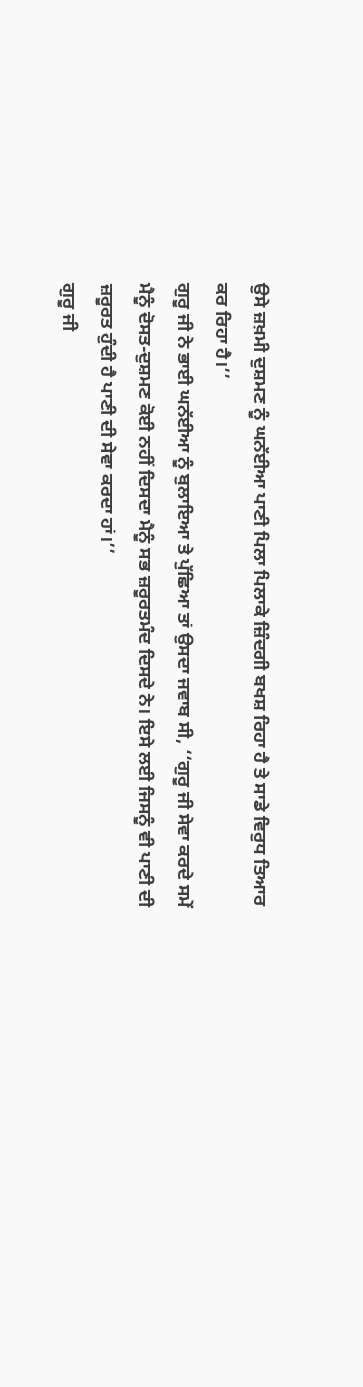ਉਸੇ ਜ਼ਖ਼ਮੀ ਦੁਸ਼ਮਣ ਨੂੰ ਘਨੱਈਆ ਪਾਣੀ ਪਿਲਾ ਪਿਲਾਕੇ ਜ਼ਿੰਦਗੀ ਬਖਸ਼ ਰਿਹਾ ਹੈ ਤੇ ਸਾਡੇ ਵਿਰੁਧ ਤਿਆਰ ਕਰ ਰਿਹਾ ਹੈ।’’
ਗੁਰੂ ਜੀ ਨੇ ਭਾਈ ਘਨੱਈਆ ਨੂੰ ਬੁਲਾਇਆ ਤੇ ਪੁੱਛਿਆ ਤਾਂ ਉਸਦਾ ਜਵਾਬ ਸੀ, ‘‘ਗੁਰੂ ਜੀ ਸੇਵਾ ਕਰਦੇ ਸਮੇਂ ਮੈਨੂੰ ਦੋਸਤ-ਦੁਸ਼ਮਣ ਕੋਈ ਨਹੀਂ ਦਿਸਦਾ ਮੈਨੂੰ ਸਭ ਜ਼ਰੂਰਤਮੰਦ ਦਿਸਦੇ ਨੇ। ਇਸੇ ਲਈ ਜਿਸਨੂੰ ਵੀ ਪਾਣੀ ਦੀ ਜ਼ਰੂਰਤ ਹੁੰਦੀ ਹੈ ਪਾਣੀ ਦੀ ਸੇਵਾ ਕਰਦਾ ਹਾਂ।’’
ਗੁਰੂ ਜੀ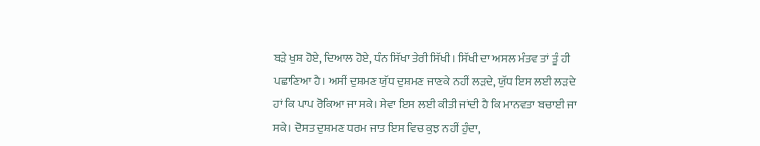ਬੜੇ ਖੁਸ਼ ਹੋਏ, ਦਿਆਲ ਹੋਏ, ਧੰਨ ਸਿੱਖਾ ਤੇਰੀ ਸਿੱਖੀ। ਸਿੱਖੀ ਦਾ ਅਸਲ ਮੰਤਵ ਤਾਂ ਤੂੰ ਹੀ ਪਛਾਣਿਆ ਹੈ। ਅਸੀਂ ਦੁਸ਼ਮਣ ਯੁੱਧ ਦੁਸ਼ਮਣ ਜਾਣਕੇ ਨਹੀਂ ਲੜਦੇ, ਯੁੱਧ ਇਸ ਲਈ ਲੜਦੇ ਹਾਂ ਕਿ ਪਾਪ ਰੋਕਿਆ ਜਾ ਸਕੇ। ਸੇਵਾ ਇਸ ਲਈ ਕੀਤੀ ਜਾਂਦੀ ਹੈ ਕਿ ਮਾਨਵਤਾ ਬਚਾਈ ਜਾ ਸਕੇ। ਦੋਸਤ ਦੁਸ਼ਮਣ ਧਰਮ ਜਾਤ ਇਸ ਵਿਚ ਕੁਝ ਨਹੀਂ ਹੁੰਦਾ,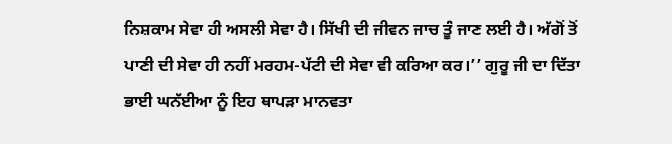ਨਿਸ਼ਕਾਮ ਸੇਵਾ ਹੀ ਅਸਲੀ ਸੇਵਾ ਹੈ। ਸਿੱਖੀ ਦੀ ਜੀਵਨ ਜਾਚ ਤੂੰ ਜਾਣ ਲਈ ਹੈ। ਅੱਗੋਂ ਤੋਂ ਪਾਣੀ ਦੀ ਸੇਵਾ ਹੀ ਨਹੀਂ ਮਰਹਮ-ਪੱਟੀ ਦੀ ਸੇਵਾ ਵੀ ਕਰਿਆ ਕਰ।’’ ਗੁਰੂ ਜੀ ਦਾ ਦਿੱਤਾ ਭਾਈ ਘਨੱਈਆ ਨੂੰ ਇਹ ਥਾਪੜਾ ਮਾਨਵਤਾ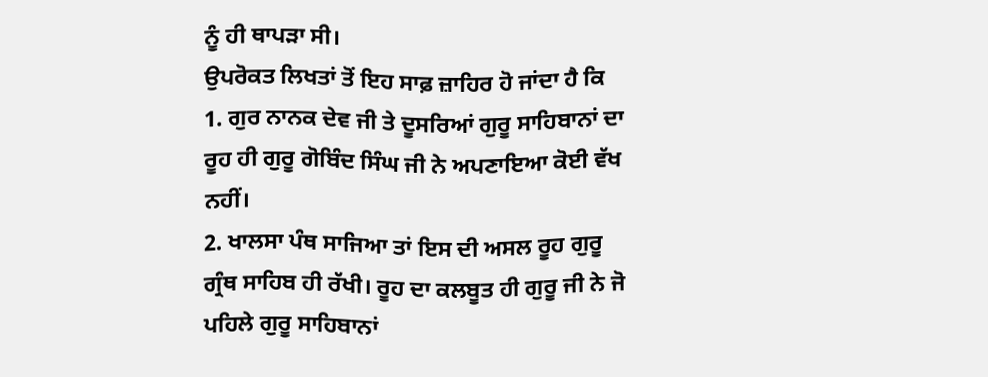ਨੂੰ ਹੀ ਥਾਪੜਾ ਸੀ।
ਉਪਰੋਕਤ ਲਿਖਤਾਂ ਤੋਂ ਇਹ ਸਾਫ਼ ਜ਼ਾਹਿਰ ਹੋ ਜਾਂਦਾ ਹੈ ਕਿ
1. ਗੁਰ ਨਾਨਕ ਦੇਵ ਜੀ ਤੇ ਦੂਸਰਿਆਂ ਗੁਰੂ ਸਾਹਿਬਾਨਾਂ ਦਾ ਰੂਹ ਹੀ ਗੁਰੂ ਗੋਬਿੰਦ ਸਿੰਘ ਜੀ ਨੇ ਅਪਣਾਇਆ ਕੋਈ ਵੱਖ ਨਹੀਂ।
2. ਖਾਲਸਾ ਪੰਥ ਸਾਜਿਆ ਤਾਂ ਇਸ ਦੀ ਅਸਲ ਰੂਹ ਗੁਰੂ ਗ੍ਰੰਥ ਸਾਹਿਬ ਹੀ ਰੱਖੀ। ਰੂਹ ਦਾ ਕਲਬੂਤ ਹੀ ਗੁਰੂ ਜੀ ਨੇ ਜੋ ਪਹਿਲੇ ਗੁਰੂ ਸਾਹਿਬਾਨਾਂ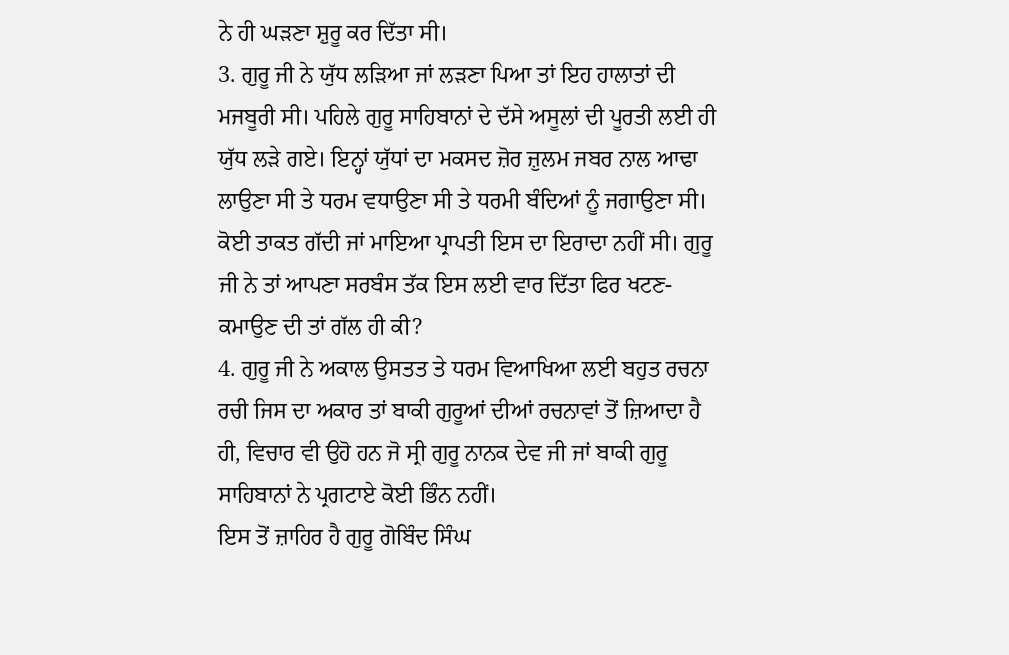ਨੇ ਹੀ ਘੜਣਾ ਸ਼ੁਰੂ ਕਰ ਦਿੱਤਾ ਸੀ।
3. ਗੁਰੂ ਜੀ ਨੇ ਯੁੱਧ ਲੜਿਆ ਜਾਂ ਲੜਣਾ ਪਿਆ ਤਾਂ ਇਹ ਹਾਲਾਤਾਂ ਦੀ ਮਜਬੂਰੀ ਸੀ। ਪਹਿਲੇ ਗੁਰੂ ਸਾਹਿਬਾਨਾਂ ਦੇ ਦੱਸੇ ਅਸੂਲਾਂ ਦੀ ਪੂਰਤੀ ਲਈ ਹੀ ਯੁੱਧ ਲੜੇ ਗਏ। ਇਨ੍ਹਾਂ ਯੁੱਧਾਂ ਦਾ ਮਕਸਦ ਜ਼ੋਰ ਜ਼ੁਲਮ ਜਬਰ ਨਾਲ ਆਢਾ ਲਾਉਣਾ ਸੀ ਤੇ ਧਰਮ ਵਧਾਉਣਾ ਸੀ ਤੇ ਧਰਮੀ ਬੰਦਿਆਂ ਨੂੰ ਜਗਾਉਣਾ ਸੀ। ਕੋਈ ਤਾਕਤ ਗੱਦੀ ਜਾਂ ਮਾਇਆ ਪ੍ਰਾਪਤੀ ਇਸ ਦਾ ਇਰਾਦਾ ਨਹੀਂ ਸੀ। ਗੁਰੂ ਜੀ ਨੇ ਤਾਂ ਆਪਣਾ ਸਰਬੰਸ ਤੱਕ ਇਸ ਲਈ ਵਾਰ ਦਿੱਤਾ ਫਿਰ ਖਟਣ-ਕਮਾਉਣ ਦੀ ਤਾਂ ਗੱਲ ਹੀ ਕੀ?
4. ਗੁਰੂ ਜੀ ਨੇ ਅਕਾਲ ਉਸਤਤ ਤੇ ਧਰਮ ਵਿਆਖਿਆ ਲਈ ਬਹੁਤ ਰਚਨਾ ਰਚੀ ਜਿਸ ਦਾ ਅਕਾਰ ਤਾਂ ਬਾਕੀ ਗੁਰੂਆਂ ਦੀਆਂ ਰਚਨਾਵਾਂ ਤੋਂ ਜ਼ਿਆਦਾ ਹੈ ਹੀ, ਵਿਚਾਰ ਵੀ ਉਹੋ ਹਨ ਜੋ ਸ੍ਰੀ ਗੁਰੂ ਨਾਨਕ ਦੇਵ ਜੀ ਜਾਂ ਬਾਕੀ ਗੁਰੂ ਸਾਹਿਬਾਨਾਂ ਨੇ ਪ੍ਰਗਟਾਏ ਕੋਈ ਭਿੰਨ ਨਹੀਂ।
ਇਸ ਤੋਂ ਜ਼ਾਹਿਰ ਹੈ ਗੁਰੂ ਗੋਬਿੰਦ ਸਿੰਘ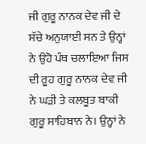ਜੀ ਗੁਰੂ ਨਾਨਕ ਦੇਵ ਜੀ ਦੇ ਸੱਚੇ ਅਨੁਯਾਈ ਸਨ ਤੇ ਉਨ੍ਹਾਂ ਨੇ ਉਹੋ ਪੰਥ ਚਲਾਇਆ ਜਿਸ ਦੀ ਰੂਹ ਗੁਰੂ ਨਾਨਕ ਦੇਵ ਜੀ ਨੇ ਘੜੀ ਤੇ ਕਲਬੂਤ ਬਾਕੀ ਗੁਰੂ ਸਾਹਿਬਾਨ ਨੇ। ਉਨ੍ਹਾਂ ਨੇ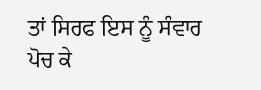ਤਾਂ ਸਿਰਫ ਇਸ ਨੂੰ ਸੰਵਾਰ ਪੋਚ ਕੇ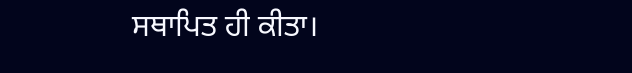ਸਥਾਪਿਤ ਹੀ ਕੀਤਾ।